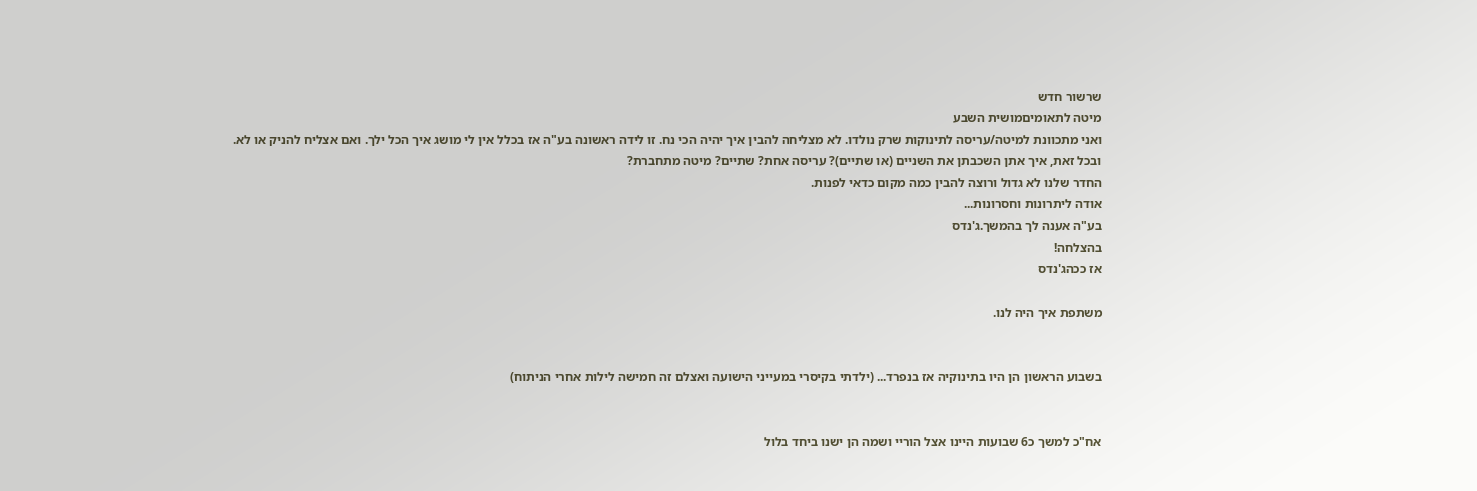שרשור חדש
מיטה לתאומיםמושית השבע
ואני מתכוונת למיטה/עריסה לתינוקות שרק נולדו. לא מצליחה להבין איך יהיה הכי נח. זו לידה ראשונה בע"ה אז בכלל אין לי מושג איך הכל ילך. ואם אצליח להניק או לא.
ובכל זאת, איך אתן השכבתן את השניים (או שתיים)? עריסה אחת? שתיים? מיטה מתחברת?
החדר שלנו לא גדול ורוצה להבין כמה מקום כדאי לפנות.
אודה ליתרונות וחסרונות...
בע"ה אענה לך בהמשך.ג'נדס
בהצלחה!
אז ככהג'נדס

משתפת איך היה לנו.


בשבוע הראשון הן היו בתינוקיה אז בנפרד... (ילדתי בקיסרי במעייני הישועה ואצלם זה חמישה לילות אחרי הניתוח)


אח"כ למשך כ6 שבועות היינו אצל הוריי ושמה הן ישנו ביחד בלול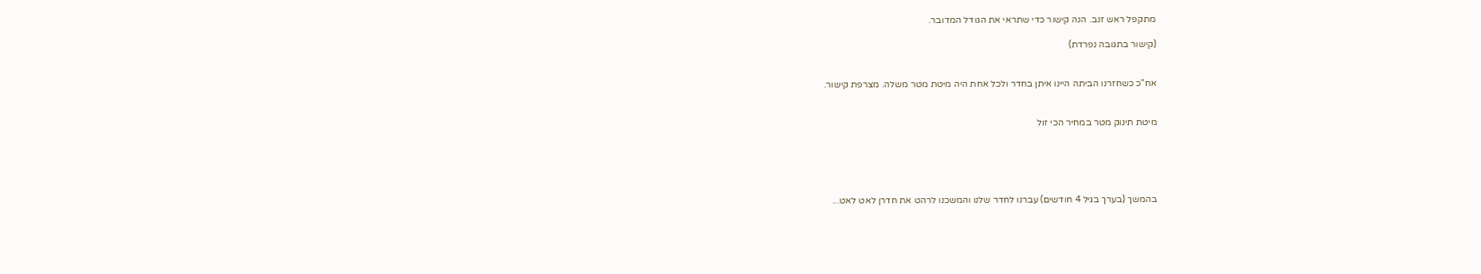מתקפל ראש זנב. הנה קישור כדי שתראי את הגודל המדובר.

(קישור בתגובה נפרדת)


אח"כ כשחזרנו הביתה היינו איתן בחדר ולכל אחת היה מיטת מטר משלה. מצרפת קישור.


מיטת תינוק מטר במחיר הכי זול





בהמשך (בערך בגיל 4 חודשים) עברנו לחדר שלנו והמשכנו לרהט את חדרן לאט לאט...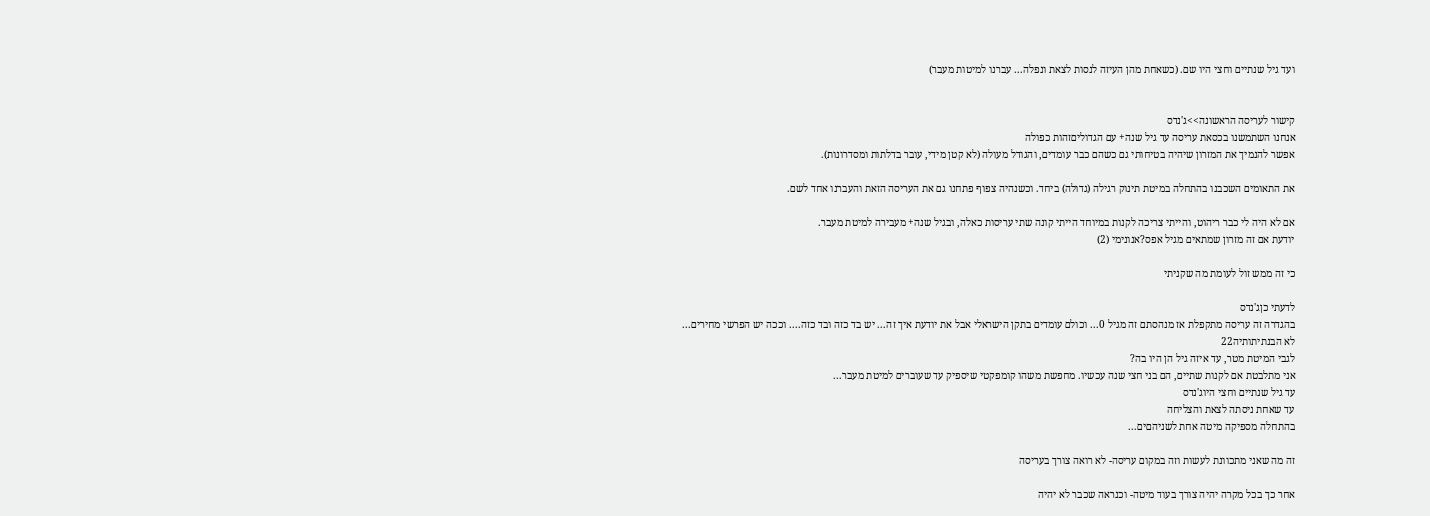ועד גיל שנתיים וחצי היו שם. (כשאחת מהן העיזה לנסות לצאת ונפלה... עברנו למיטות מעבר)


קישור לעריסה הראשונה>>ג'נדס
אנחנו השתמשנו בכסאת עריסה עד גיל שנה+ עם הגדוליםזהות כפולה
אפשר להנמיך את המזרון שיהיה בטיחותי גם כשהם כבר עומדים, והגודל מעולה (לא קטן מידי, עובר בדלתות ומסדרונות).

את התאומים השכבנו בהתחלה במיטת תינוק רגילה (גדולה) ביחד. וכשנהיה צפוף פתחנו גם את העריסה הזאת והעברנו אחד לשם.

אם לא היה לי כבר ריהוט, והייתי צריכה לקנות במיוחד הייתי קונה שתי עריסות כאלה, ובגיל שנה+ מעבירה למיטת מעבר.
יודעת אם זה מזרון שמתאים מגיל אפס?אנונימי (2)

כי זה ממש זול לעומת מה שקניתי

לדעתי כןג'נדס
בהגדרה זה עריסה מתקפלת אז מנהסתם זה מגיל 0... וכולם עומדים בתקן הישראלי אבל את יודעת איך זה... יש בד כזה ובד כזה.... וככה יש הפרשי מחירים...
לא הבנתיתותיה22
לגבי המיטת מטר, עד איזה גיל הן היו בה?
אני מתלבטת אם לקנות שתיים, הם בני חצי שנה עכשיו. מחפשת משהו קומפקטי שיספיק עד שעוברים למיטת מעבר...
עד גיל שנתיים וחצי היוג'נדס
עד שאחת ניסתה לצאת והצליחה
בהתחלה מספיקה מיטה אחת לשניהםים...

זה מה שאני מתכוונת לעשות וזה במקום עריסה- לא רואה צורך בעריסה

אחר כך בכל מקרה יהיה צורך בעוד מיטה- וכנראה שכבר לא יהיה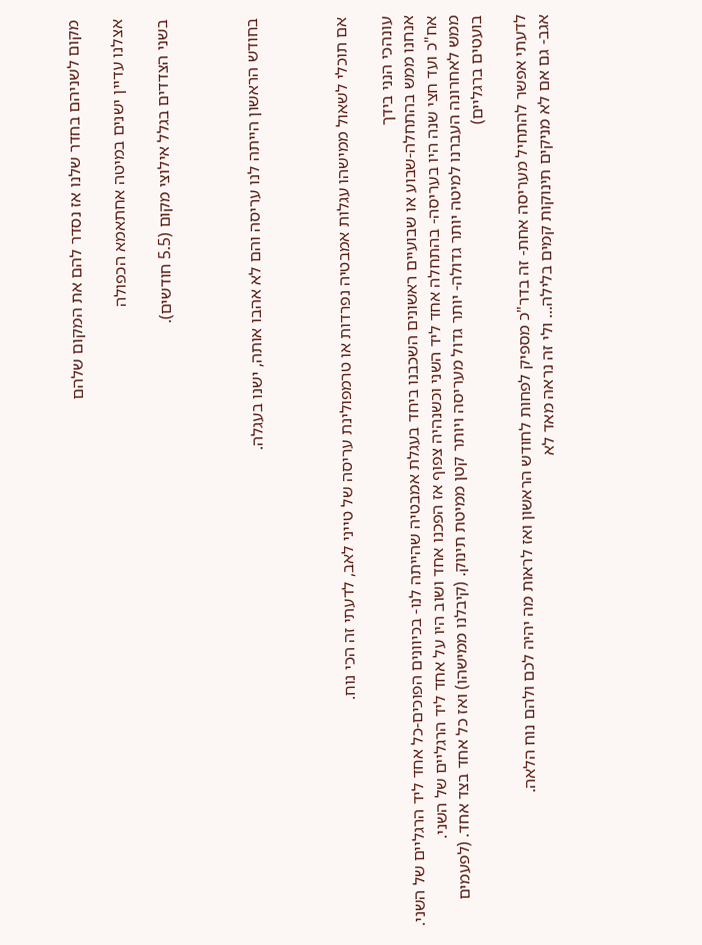מקום לשניהם בחדר שלנו אז נסדר להם את המקום שלהם

אצלנו עדיין ישנים במיטה אחתאמא הכפולה

בשני הצדדים בגלל אילוצי מקום (5.5 חודשים).



בחודש הראשון הייתה לנו עריסה והם לא אהבו אותה, ישנו בעגלה.



אם תוכלי לשאול ממישהו עגלות אמבטיה נפרדות או טרמפולינת עריסה של טייני לאב, לדעתי זה הכי נוח.

עונהכי הנני בידך
אנחנו ממש בהתחלה-שבוע או שבועיים ראשונים השכבנו ביחד בעגלת אמבטיה שהייתה לנו- בכיוונים הפוכים-כל אחד ליד הרגליים של השני.
אח"כ ועד חצי שנה היו בעריסה- בהתחלה אחד ליד השני וכשנהיה צפוף אז הפכנו אחד ושוב היו על אחד ליד הרגליים של השני.
ממש לאחרונה העברנו למיטה יותר גדולה- יותר גדול מעריסה ויותר קטן ממיטת תינוק. (קיבלנו ממישהו) ואז כל אחד בצד אחד. (לפעמים בועטים ברגליים)

לדעתי אפשר להתחיל מעריסה אחת- זה בדר"כ מספיק לפחות לחודש הראשון ואז לראות מה יהיה לכם ולהם נוח הלאה.
אגב- גם אם לא מניקים תינוקות קמים בלילה... ולי זה נראה מאד לא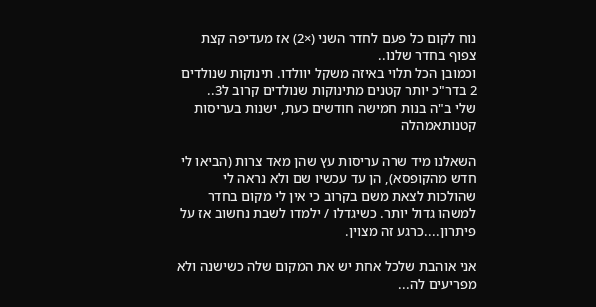נוח לקום כל פעם לחדר השני (×2) אז מעדיפה קצת צפוף בחדר שלנו..
וכמובן הכל תלוי באיזה משקל יוולדו. תינוקות שנולדים 2 בדר"כ יותר קטנים מתינוקות שנולדים קרוב ל3..
שלי ב"ה בנות חמישה חודשים כעת, ישנות בעריסות קטנותאמהלה

השאלנו מיד שרה עריסות עץ שהן מאד צרות (הביאו לי חדש מהקופסא), הן עד עכשיו שם ולא נראה לי שהולכות לצאת משם בקרוב כי אין לי מקום בחדר למשהו גדול יותר. כשיגדלו / ילמדו לשבת נחשוב אז על פיתרון....כרגע זה מצוין.

אני אוהבת שלכל אחת יש את המקום שלה כשישנה ולא מפריעים לה...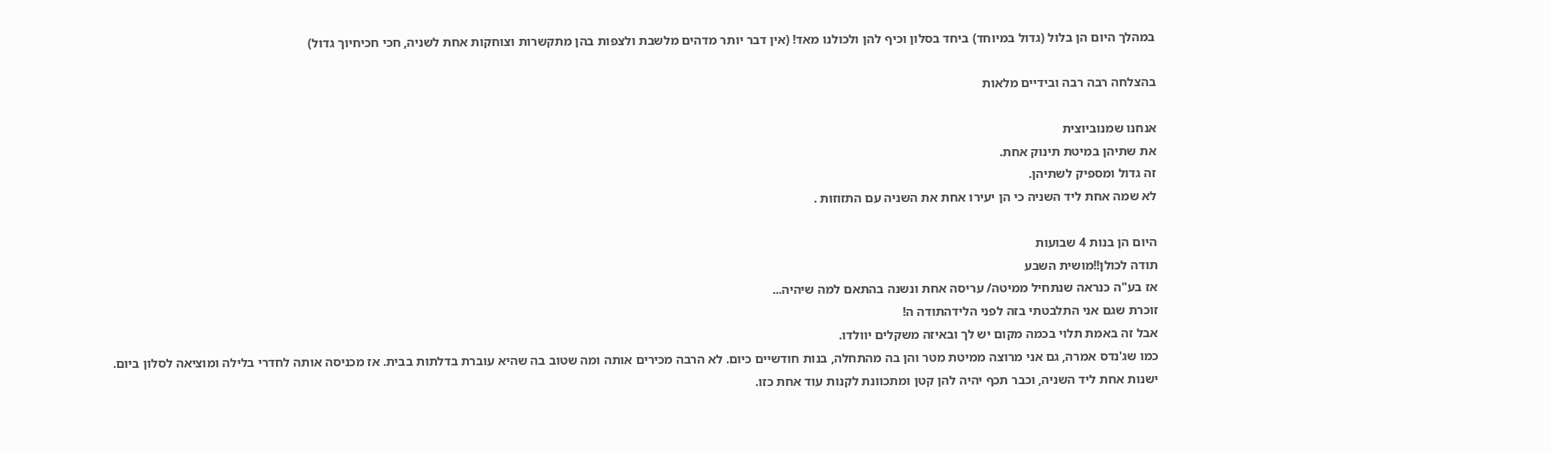במהלך היום הן בלול (גדול במיוחד) ביחד בסלון וכיף להן ולכולנו מאד! (אין דבר יותר מדהים מלשבת ולצפות בהן מתקשרות וצוחקות אחת לשניה, חכי חכיחיוך גדול)

בהצלחה רבה רבה ובידיים מלאות

אנחנו שמנוביוצית
את שתיהן במיטת תינוק אחת.
זה גדול ומספיק לשתיהן.
לא שמה אחת ליד השניה כי הן יעירו אחת את השניה עם התזוזות .

היום הן בנות 4 שבועות
תודה לכולן!!מושית השבע
אז בע"ה כנראה שנתחיל ממיטה/ עריסה אחת ונשנה בהתאם למה שיהיה...
זוכרת שגם אני התלבטתי בזה לפני הלידהתודה ה!
אבל זה באמת תלוי בכמה מקום יש לך ובאיזה משקלים יוולדו.
כמו שג'נדס אמרה, גם אני מרוצה ממיטת מטר והן בה מהתחלה, בנות חודשיים כיום. לא הרבה מכירים אותה ומה שטוב בה שהיא עוברת בדלתות בבית. אז מכניסה אותה לחדרי בלילה ומוציאה לסלון ביום. ישנות אחת ליד השניה, וכבר תכף יהיה להן קטן ומתכוונת לקנות עוד אחת כזו.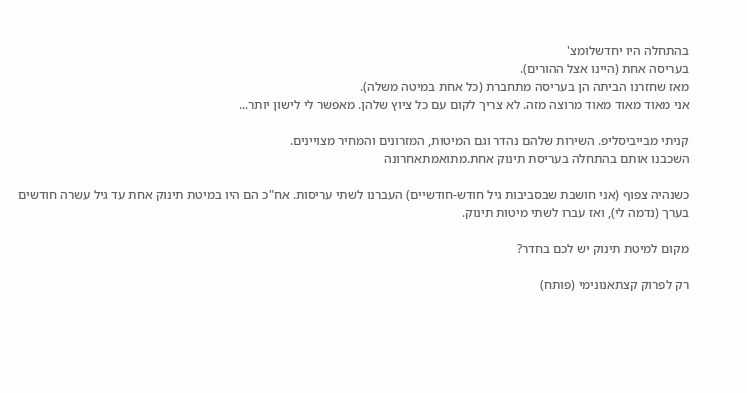בהתחלה היו יחדשלומצ'
בעריסה אחת (היינו אצל ההורים).
מאז שחזרנו הביתה הן בעריסה מתחברת (כל אחת במיטה משלה).
אני מאוד מאוד מאוד מרוצה מזה. לא צריך לקום עם כל ציוץ שלהן. מאפשר לי לישון יותר...

קניתי מבייביסליפ. השירות שלהם נהדר וגם המיטות, המזרונים והמחיר מצויינים.
השכבנו אותם בהתחלה בעריסת תינוק אחת.מתואמתאחרונה

כשנהיה צפוף (אני חושבת שבסביבות גיל חודש-חודשיים) העברנו לשתי עריסות. אח"כ הם היו במיטת תינוק אחת עד גיל עשרה חודשים בערך (נדמה לי), ואז עברו לשתי מיטות תינוק.

מקום למיטת תינוק יש לכם בחדר?

רק לפרוק קצתאנונימי (פותח)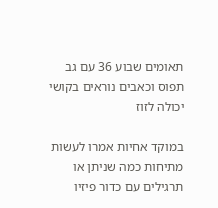תאומים שבוע 36 עם גב תפוס וכאבים נוראים בקושי יכולה לזוז

במוקד אחיות אמרו לעשות מתיחות כמה שניתן או תרגילים עם כדור פיזיו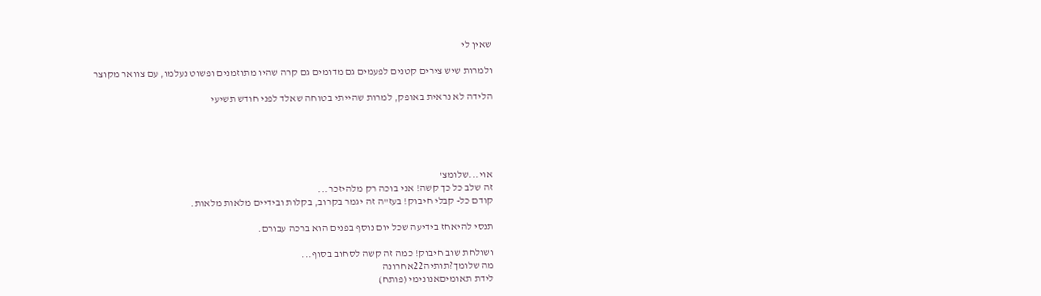שאין לי

ולמרות שיש צירים קטנים לפעמים גם מדומים גם קרה שהיו מתוזמנים ופשוט נעלמו, עם צוואר מקוצר

הלידה לא נראית באופק, למרות שהייתי בטוחה שאלד לפני חודש תשיעי





אוי...שלומצ'
זה שלב כל כך קשה! אני בוכה רק מלהיזכר...
קודם כל- קבלי חיבוק! בעז"ה זה יגמר בקרוב, בקלות ובידיים מלאות מלאות.

תנסי להיאחז בידיעה שכל יום נוסף בפנים הוא ברכה עבורם.

ושולחת שוב חיבוק! כמה זה קשה לסחוב בסוף...
מה שלומך?תותיה22אחרונה
לידת תאומיםאנונימי (פותח)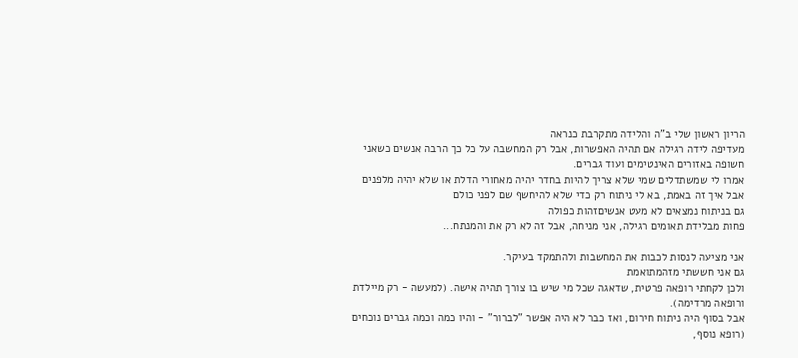הריון ראשון שלי ב"ה והלידה מתקרבת כנראה
מעדיפה לידה רגילה אם תהיה האפשרות, אבל רק המחשבה על כל כך הרבה אנשים כשאני חשופה באזורים האינטימים ועוד גברים.
אמרו לי שמשתדלים שמי שלא צריך להיות בחדר יהיה מאחורי הדלת או שלא יהיה מלפנים
אבל איך זה באמת, בא לי ניתוח רק כדי שלא להיחשף שם לפני כולם
גם בניתוח נמצאים לא מעט אנשיםזהות כפולה
פחות מבלידת תאומים רגילה, אני מניחה, אבל זה לא רק את והמנתח...

אני מציעה לנסות לכבות את המחשבות ולהתמקד בעיקר.
גם אני חששתי מזהמתואמת
ולכן לקחתי רופאה פרטית, שדאגה שכל מי שיש בו צורך תהיה אישה. (למעשה - רק מיילדת ורופאה מרדימה).
אבל בסוף היה ניתוח חירום, ואז כבר לא היה אפשר "לברור" - והיו כמה וכמה גברים נוכחים (רופא נוסף,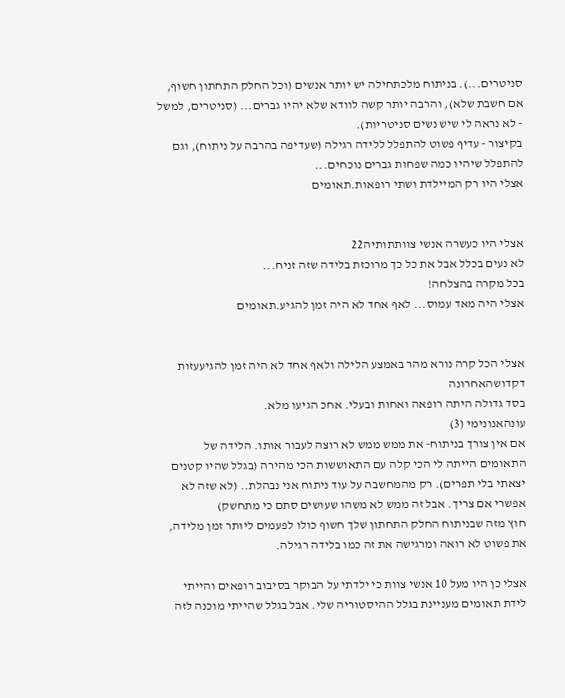סניטרים...). בניתוח מלכתחילה יש יותר אנשים (וכל החלק התחתון חשוף, אם חשבת שלא), והרבה יותר קשה לוודא שלא יהיו גברים... (סניטרים, למשל - לא נראה לי שיש נשים סניטריות).
בקיצור - עדיף פשוט להתפלל ללידה רגילה (שעדיפה בהרבה על ניתוח), וגם להתפלל שיהיו כמה שפחות גברים נוכחים...
אצלי היו רק המיילדת ושתי רופאות.תאומים


אצלי היו כעשרה אנשי צוותתותיה22
לא נעים בכלל אבל את כל כך מרוכזת בלידה שזה זניח...
בכל מקרה בהצלחה!
אצלי היה מאד עמוס... לאף אחד לא היה זמן להגיע.תאומים


אצלי הכל קרה נורא מהר באמצע הלילה ולאף אחד לא היה זמן להגיעעזות דקדושהאחרונה
בסד גדולה היתה רופאה ואחות ובעלי. אחכ הגיעו מלא.
עונהאנונימי (3)
אם אין צורך בניתוח- את ממש ממש לא רוצה לעבור אותו. הלידה של התאומים הייתה לי הכי קלה עם התאוששות הכי מהירה (בגלל שהיו קטנים יצאתי בלי תפרים). רק מהמחשבה על עוד ניתוח אני נבהלת.. (לא שזה לא אפשרי אם צריך. אבל זה ממש לא משהו שעושים סתם כי מתחשק)
חוץ מזה שבניתוח החלק התחתון שלך חשוף כולו לפעמים ליותר זמן מלידה, את פשוט לא רואה ומרגישה את זה כמו בלידה רגילה.

אצלי כן היו מעל 10 אנשי צוות כי ילדתי על הבוקר בסיבוב רופאים והייתי לידת תאומים מעניינת בגלל ההיסטוריה שלי. אבל בגלל שהייתי מוכנה לזה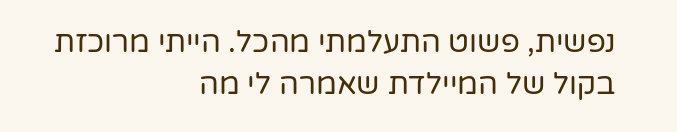נפשית, פשוט התעלמתי מהכל. הייתי מרוכזת בקול של המיילדת שאמרה לי מה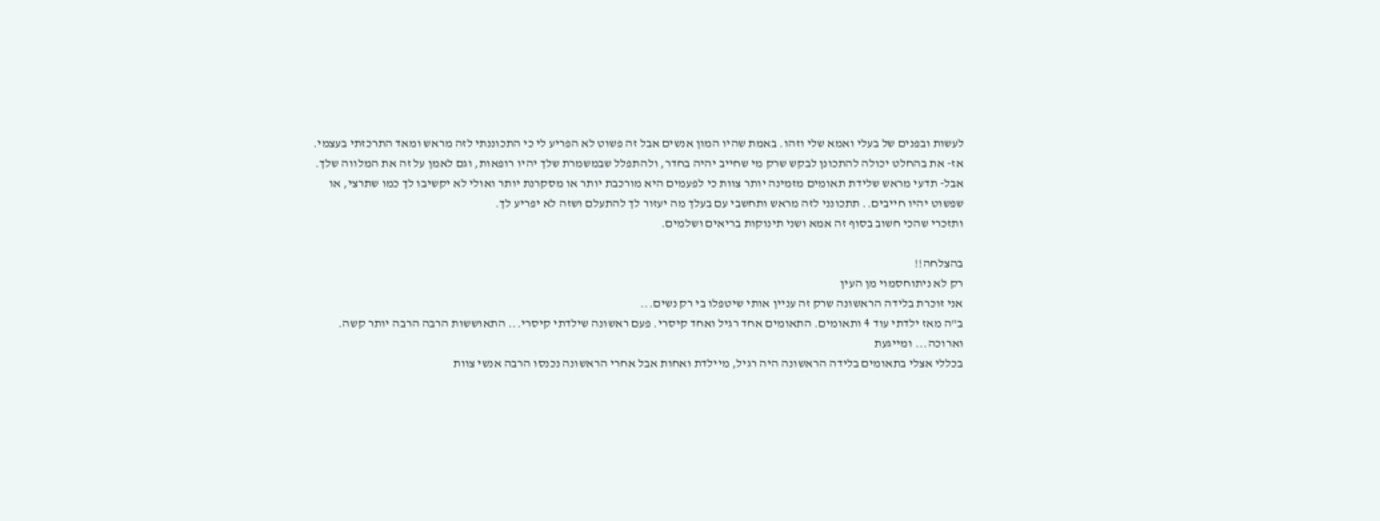לעשות ובפנים של בעלי ואמא שלי וזהו. באמת שהיו המון אנשים אבל זה פשוט לא הפריע לי כי התכוננתי לזה מראש ומאד התרכזתי בעצמי.
אז- את בהחלט יכולה להתכונן לבקש שרק מי שחייב יהיה בחדר, ולהתפלל שבמשמרת שלך יהיו רופאות, וגם לאמן על זה את המלווה שלך.
אבל- תדעי מראש שלידת תאומים מזמינה יותר צוות כי לפעמים היא מורכבת יותר או מסקרנת יותר ואולי לא יקשיבו לך כמו שתרצי, או שפשוט יהיו חייבים.. תתכונני לזה מראש ותחשבי עם בעלך מה יעזור לך להתעלם ושזה לא יפריע לך.
ותזכרי שהכי חשוב בסוף זה אמא ושני תינוקות בריאים ושלמים.

בהצלחה!!
רק לא ניתוחסמוי מן העין
אני זוכרת בלידה הראשונה שרק זה עניין אותי שיטפלו בי רק נשים...
ב"ה מאז ילדתי עוד 4 ותאומים. התאומים אחד רגיל ואחד קיסרי. פעם ראשונה שילדתי קיסרי... התאוששות הרבה הרבה יותר קשה. וארוכה... ומייגעת
בכללי אצלי בתאומים בלידה הראשונה היה רגיל, מיילדת ואחות אבל אחרי הראשונה נכנסו הרבה אנשי צוות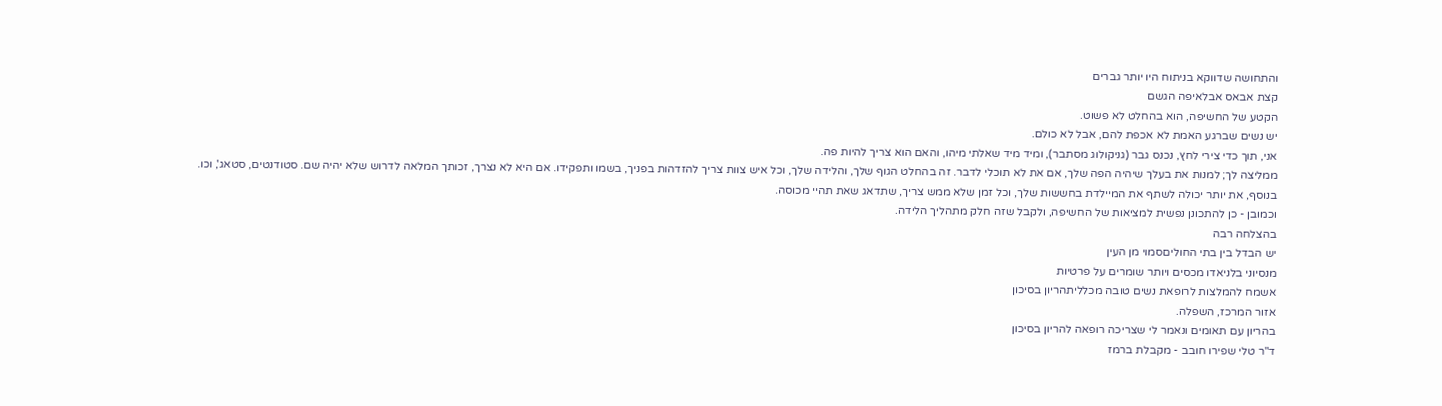והתחושה שדווקא בניתוח היו יותר גברים
קצת אבאס אבלאיפה הגשם
הקטע של החשיפה, הוא בהחלט לא פשוט.
יש נשים שברגע האמת לא אכפת להם, אבל לא כולם.
אני, תוך כדי צירי לחץ, נכנס גבר (גניקולוג מסתבר), ומיד מיד שאלתי מיהו, והאם הוא צריך להיות פה.
ממליצה לך; למנות את בעלך שיהיה הפה שלך, אם את לא תוכלי לדבר. זה בהחלט הגוף שלך, והלידה שלך, וכל איש צוות צריך להזדהות בפניך, בשמו ותפקידו. אם היא לא נצרך, זכותך המלאה לדרוש שלא יהיה שם. סטודנטים, סטאג', וכו.
בנוסף, את יותר יכולה לשתף את המיילדת בחששות שלך, וכל זמן שלא ממש צריך, שתדאג שאת תהיי מכוסה.
וכמובן - כן להתכונן נפשית למציאות של החשיפה, ולקבל שזה חלק מתהליך הלידה.
בהצלחה רבה
יש הבדל בין בתי החוליםסמוי מן העין
מנסיוני בלניאדו מכסים ויותר שומרים על פרטיות
אשמח להמלצות לרופאת נשים טובה מכלליתהריון בסיכון
אזור המרכז, השפלה.
בהריון עם תאומים ונאמר לי שצריכה רופאה להריון בסיכון
ד"ר טלי שפירו חובב - מקבלת ברמז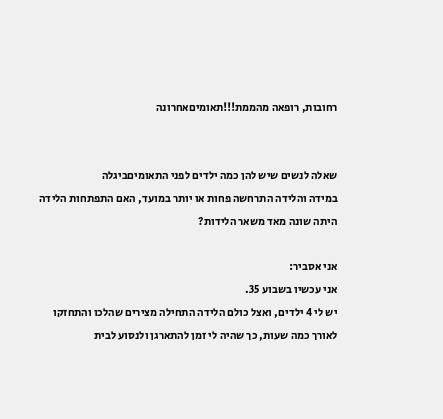רחובות, רופאה מהממת!!!תאומיםאחרונה


שאלה לנשים שיש להן כמה ילדים לפני התאומיםביגלה
במידה והלידה התרחשה פחות או יותר במועד, האם התפתחות הלידה היתה שונה מאד משאר הלידות?

אני אסביר:
אני עכשיו בשבוע 35.
יש לי 4 ילדים, ואצל כולם הלידה התחילה מצירים שהלכו והתחזקו לאורך כמה שעות, כך שהיה לי זמן להתארגן ולנסוע לבית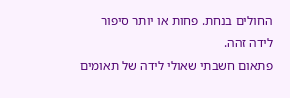החולים בנחת. פחות או יותר סיפור לידה זהה.
פתאום חשבתי שאולי לידה של תאומים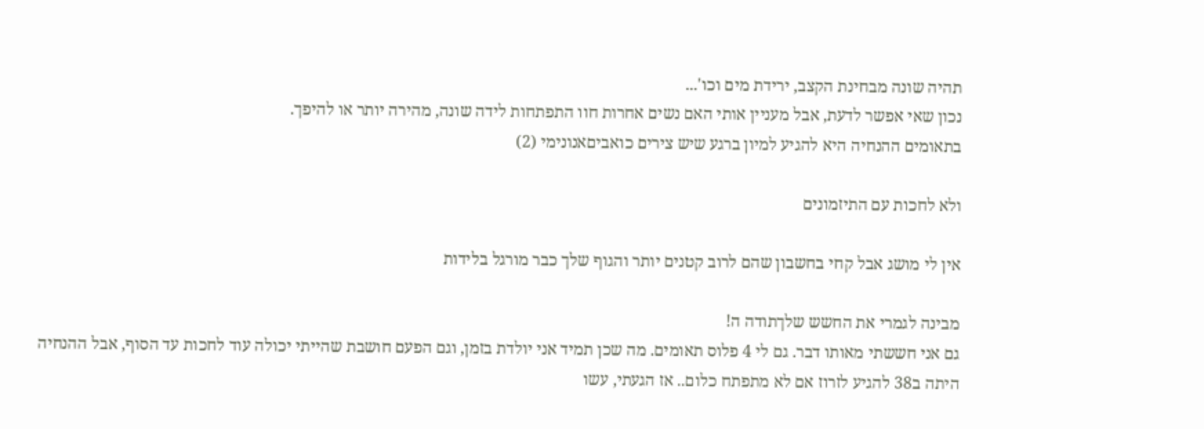תהיה שונה מבחינת הקצב, ירידת מים וכו'...
נכון שאי אפשר לדעת, אבל מעניין אותי האם נשים אחרות חוו התפתחות לידה שונה, מהירה יותר או להיפך.
בתאומים ההנחיה היא להגיע למיון ברגע שיש צירים כואביםאנונימי (2)

ולא לחכות עם התיזמונים

אין לי מושג אבל קחי בחשבון שהם לרוב קטנים יותר והגוף שלך כבר מורגל בלידות

מבינה לגמרי את החשש שלךתודה ה!
גם אני חששתי מאותו דבר. גם לי 4 פלוס תאומים. מה שכן תמיד אני יולדת בזמן, וגם הפעם חושבת שהייתי יכולה עוד לחכות עד הסוף, אבל ההנחיה היתה ב38 להגיע לזרוז אם לא מתפתח כלום.. אז הגעתי, עשו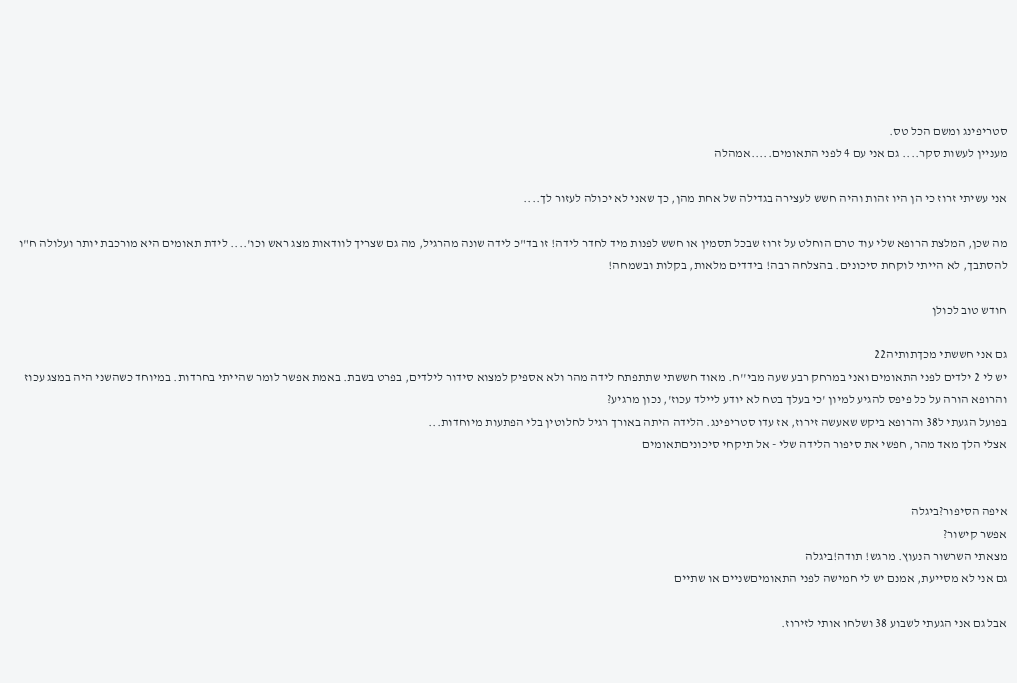סטריפינג ומשם הכל טס.
מעניין לעשות סקר.... גם אני עם 4 לפני התאומים.....אמהלה

אני עשיתי זרוז כי הן היו זהות והיה חשש לעצירה בגדילה של אחת מהן, כך שאני לא יכולה לעזור לך....

מה שכן, המלצת הרופא שלי עוד טרם הוחלט על זרוז שבכל תסמין או חשש לפנות מיד לחדר לידה! זו בד"כ לידה שונה מהרגיל, מה גם שצריך לוודאות מצג ראש וכו'.... לידת תאומים היא מורכבת יותר ועלולה ח"ו להסתבך, לא הייתי לוקחת סיכונים. בהצלחה רבה! בידדים מלאות, בקלות ובשמחה!

חודש טוב לכולן

גם אני חששתי מכךתותיה22
יש לי 2 ילדים לפני התאומים ואני במרחק רבע שעה מבי''ח. מאוד חששתי שתתפתח לידה מהר ולא אספיק למצוא סידור לילדים, בפרט בשבת. באמת אפשר לומר שהייתי בחרדות. במיוחד כשהשני היה במצג עכוז והרופא הורה על כל פיפס להגיע למיון 'כי בעלך בטח לא יודע ליילד עכוז', נכון מרגיע?
בפועל הגעתי ל38 והרופא ביקש שאעשה זירוז, אז עדו סטריפינג. הלידה היתה באורך רגיל לחלוטין בלי הפתעות מיוחדות...
אצלי הלך מאד מהר, חפשי את סיפור הלידה שלי - אל תיקחי סיכוניםתאומים


איפה הסיפור?ביגלה
אפשר קישור?
מצאתי השרשור הנעוץ. מרגש! תודה!ביגלה
גם אני לא מסייעת, אמנם יש לי חמישה לפני התאומיםשניים או שתיים

אבל גם אני הגעתי לשבוע 38 ושלחו אותי לזירוז.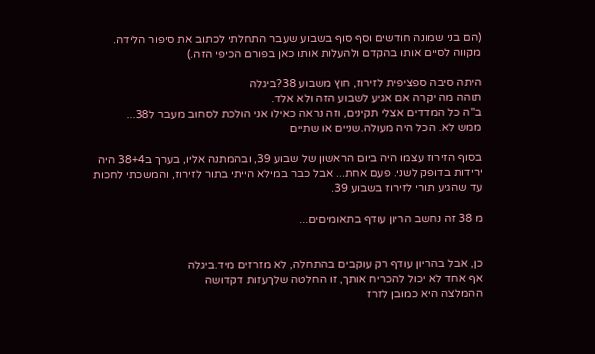(הם בני שמונה חודשים וסף סוף בשבוע שעבר התחלתי לכתוב את סיפור הלידה. מקווה לסיים אותו בהקדם ולהעלות אותו כאן בפורם הכיפי הזה.)

היתה סיבה ספציפית לזירוז, חוץ משבוע 38?ביגלה
תוהה מה יקרה אם אגיע לשבוע הזה ולא אלד.
ב"ה כל המדדים אצלי תקינים, וזה נראה כאילו אני הולכת לסחוב מעבר ל38...
ממש לא. הכל היה מעולה.שניים או שתיים

בסוף הזירוז עצמו היה ביום הראשון של שבוע 39, ובהמתנה אליו, בערך ב38+4 היה ירידות בדופק לשני. פעם אחת... אבל כבר במילא הייתי בתור לזירוז, והמשכתי לחכות עד שהגיע תורי לזירוז בשבוע 39.

מ 38 זה נחשב הריון עודף בתאומיםים...


כן, אבל בהריון עודף רק עוקבים בהתחלה, לא מזרזים מיד.ביגלה
אף אחד לא יכול להכריח אותך, זו החלטה שלךעזות דקדושה
ההמלצה היא כמובן לזרז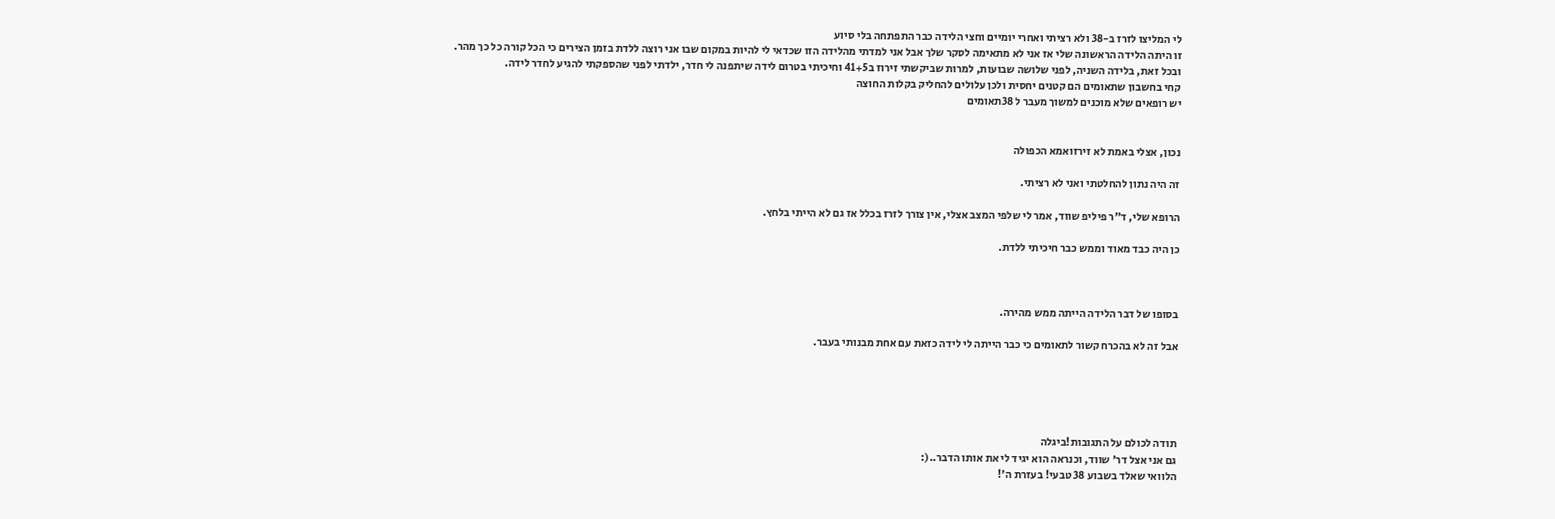לי המליצו לזרז ב-38 ולא רציתי ואחרי יומיים וחצי הלידה כבר התפתחה בלי סיוע
זו היתה הלידה הראשונה שלי אז אני לא מתאימה לסקר שלך אבל אני למדתי מהלידה הזו שכדאי לי להיות במקום שבו אני רוצה ללדת בזמן הצירים כי הכל קורה כל כך מהר.
ובכל זאת, בלידה השניה, לפני שלושה שבועות, למרות שביקשתי זירוז ב41+5 וחיכיתי בטרום לידה שיתפנה לי חדר, ילדתי לפני שהספקתי להגיע לחדר לידה.
קחי בחשבון שתאומים הם קטנים יחסית ולכן עלולים להחליק בקלות החוצה
יש רופאים שלא מוכנים למשוך מעבר ל 38תאומים


נכון, אצלי באמת לא זירזואמא הכפולה

זה היה נתון להחלטתי ואני לא רציתי.

הרופא שלי, ד"ר פיליפ שווד, אמר לי שלפי המצב אצלי, אין צורך לזרז בכלל אז גם לא הייתי בלחץ.

כן היה כבד מאוד וממש כבר חיכיתי ללדת.



בסופו של דבר הלידה הייתה ממש מהירה.

אבל זה לא בהכרח קשור לתאומים כי כבר הייתה לי לידה כזאת עם אחת מבנותי בעבר.





תודה לכולם על התגובות!ביגלה
גם אני אצל דר' שווד, וכנראה הוא יגיד לי את אותו הדבר..(:
הלוואי שאלד בשבוע 38 טבעי! בעזרת ה'!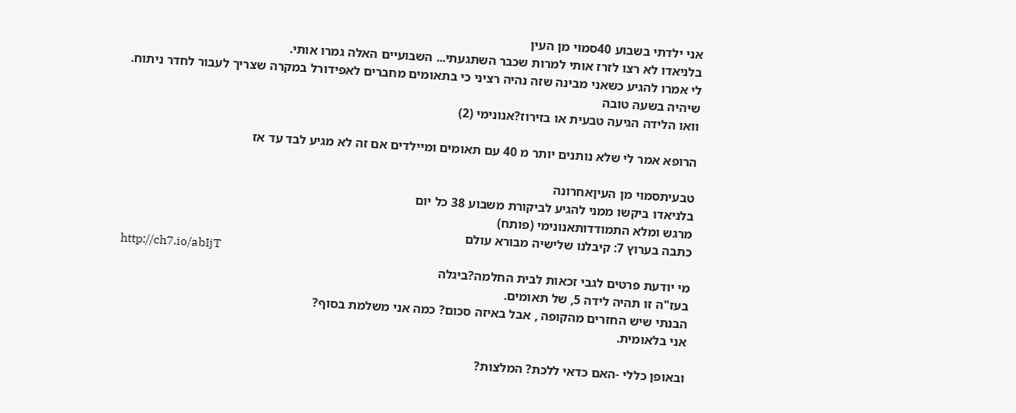אני ילדתי בשבוע 40סמוי מן העין
בלניאדו לא רצו לזרז אותי למרות שכבר השתגעתי... השבועיים האלה גמרו אותי.
לי אמרו להגיע כשאני מבינה שזה נהיה רציני כי בתאומים מחברים לאפידורל במקרה שצריך לעבור לחדר ניתוח.
שיהיה בשעה טובה
וואו הלידה הגיעה טבעית או בזירוז?אנונימי (2)

הרופא אמר לי שלא נותנים יותר מ 40 עם תאומים ומיילדים אם זה לא מגיע לבד עד אז

טבעיתסמוי מן העיןאחרונה
בלניאדו ביקשו ממני להגיע לביקורת משבוע 38 כל יום
מרגש ומלא התמודדותאנונימי (פותח)
כתבה בערוץ 7: קיבלנו שלישיה מבורא עולם
http://ch7.io/abIjT
מי יודעת פרטים לגבי זכאות לבית החלמה?ביגלה
בעז"ה זו תהיה לידה 5, של תאומים.
הבנתי שיש החזרים מהקופה , אבל באיזה סכום? כמה אני משלמת בסוף?
אני בלאומית.

ובאופן כללי -האם כדאי ללכת? המלצות?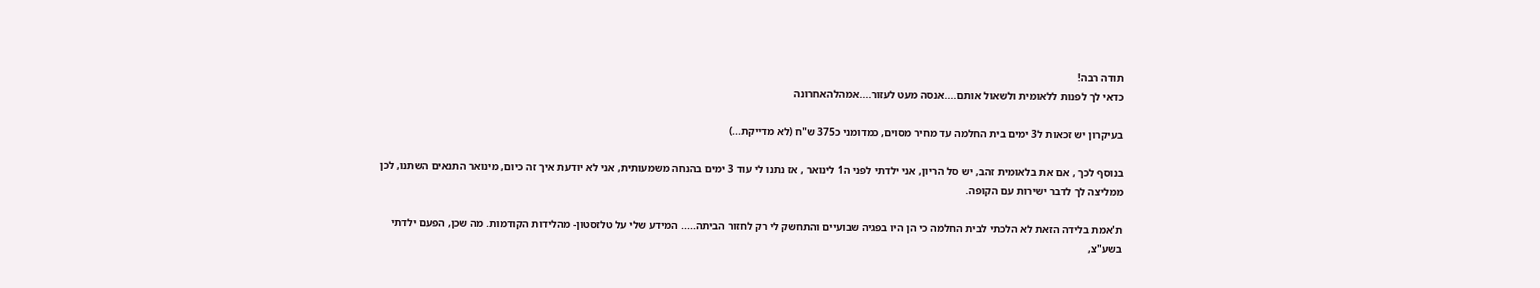תודה רבה!
כדאי לך לפנות ללאומית ולשאול אותם....אנסה מעט לעזור....אמהלהאחרונה

בעיקרון יש זכאות ל3 ימים בית החלמה עד מחיר מסוים, כמדומני כ375 ש"ח (לא מדייקת...)

בנוסף לכך , אם את בלאומית זהב, יש סל הריון, אני ילדתי לפני ה1 לינואר , אז נתנו לי עוד 3 ימים בהנחה משמעותית, אני לא יודעת איך זה כיום, מינואר התנאים השתנו, לכן ממליצה לך לדבר ישירות עם הקופה.

ת'אמת בלידה הזאת לא הלכתי לבית החלמה כי הן היו בפגיה שבועיים והתחשק לי רק לחזור הביתה..... המידע שלי על טלזסטון- מהלידות הקודמות. מה שכן, הפעם ילדתי בשע"צ,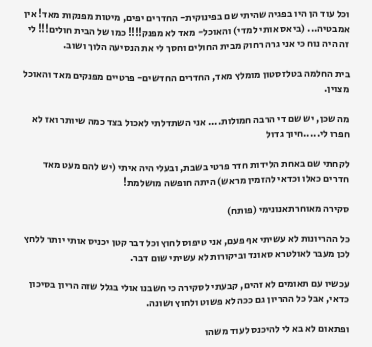וכל עוד הן היו בפגיה שהיתי שם בפינוקית- החדרים יפים, מיטות מפנקות מאד! אין אמבטיה... (ביאס אותי למדי) והאוכל- מאד לא מפנק!!!! כמו של הבית חולים!!! לי זה היה נוח כי אני גרה רחוק מבית החולים וחסך לי את הנסיעה הלוך ושוב.

בית החלמה בטלזסטון מומלץ מאד, החדרים החדשים- פרטיים מפנקים מאד והאוכל מצוין.

מה שכן, יש שם די הרבה חמולות.... אני השתדלתי לאכול בצד כמה שיותר ואז לא חפרו לי.....חיוך גדול

לקחתי שם באחת הלידות חדר פרטי בשבת, ובעלי היה איתי (יש להם מעט מאד חדרים כאלו וכדאי להזמין מראש) היתה חופשה מושלמת!

סקירה מאוחרתאנונימי (פותח)

כל ההריונות לא עשיתי אף פעם, אני טיפוס לחוץ וכל דבר קטן יכניס אותי יותר ללחץ לכן מעבר לאולטרא סאונד וביקורות לא עשיתי שום דבר.

עכשיו עם תאומים לא זהים, קבעתי לסקירה כי חשבנו אולי בגלל שזה הריון בסיכון כדאי, אבל כל ההריון גם ככה לא פשוט ולחוץ ושונה.

ופתאום לא בא לי להיכנס לעוד משהו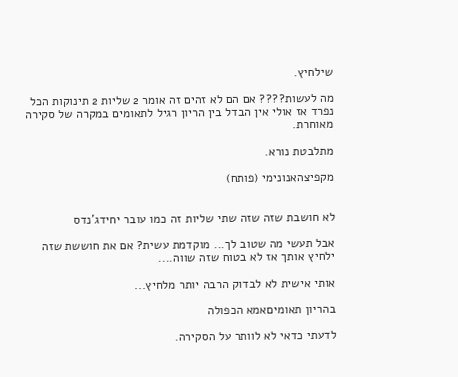שילחיץ.

מה לעשות???? אם הם לא זהים זה אומר 2 שליות 2 תינוקות הכל נפרד אז אולי אין הבדל בין הריון רגיל לתאומים במקרה של סקירה מאוחרת.

מתלבטת נורא.

מקפיצהאנונימי (פותח)


לא חושבת שזה שזה שתי שליות זה כמו עובר יחידג'נדס

אבל תעשי מה שטוב לך... מוקדמת עשית? אם את חוששת שזה ילחיץ אותך אז לא בטוח שזה שווה....

אותי אישית לא לבדוק הרבה יותר מלחיץ...

בהריון תאומיםאמא הכפולה

לדעתי כדאי לא לוותר על הסקירה.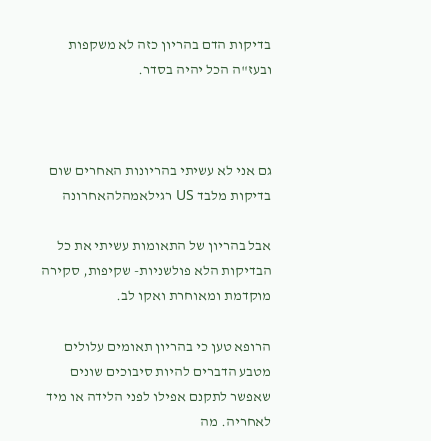בדיקות הדם בהריון כזה לא משקפות ובעז"ה הכל יהיה בסדר.



גם אני לא עשיתי בהריונות האחרים שום בדיקות מלבד US רגילאמהלהאחרונה

אבל בהריון של התאומות עשיתי את כל הבדיקות הלא פולשניות- שקיפות, סקירה מוקדמת ומאוחרת ואקו לב.

הרופא טען כי בהריון תאומים עלולים מטבע הדברים להיות סיבוכים שונים שאפשר לתקנם אפילו לפני הלידה או מיד לאחריה. מה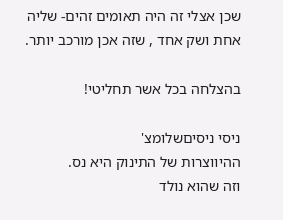שכן אצלי זה היה תאומים זהים- שליה אחת ושק אחד , שזה אכן מורכב יותר.

בהצלחה בכל אשר תחליטי!

ניסי ניסיםשלומצ'
ההיווצרות של התינוק היא נס.
וזה שהוא נולד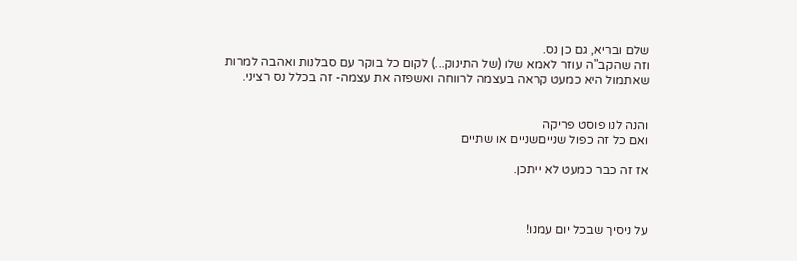שלם ובריא, גם כן נס.
וזה שהקב"ה עוזר לאמא שלו (של התינוק...) לקום כל בוקר עם סבלנות ואהבה למרות שאתמול היא כמעט קראה בעצמה לרווחה ואשפזה את עצמה- זה בכלל נס רציני.


והנה לנו פוסט פריקה
ואם כל זה כפול שנייםשניים או שתיים

אז זה כבר כמעט לא ייתכן.



על ניסיך שבכל יום עמנו!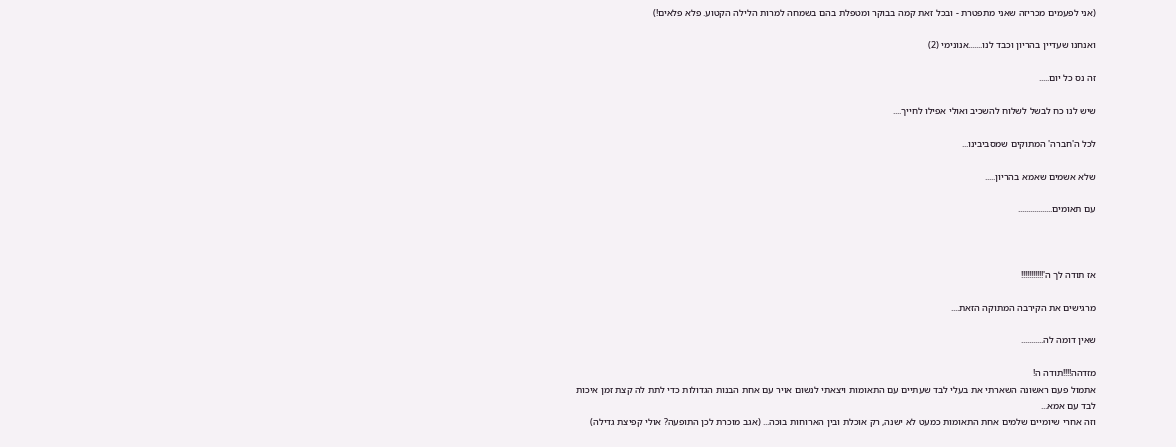(אני לפעמים מכריזה שאני מתפטרת - ובכל זאת קמה בבוקר ומטפלת בהם בשמחה למרות הלילה הקטוע. פלא פלאים!)

ואנחנו שעדיין בהריון וכבד לנו.......אנונימי (2)

זה נס כל יום.....

שיש לנו כח לבשל לשלוח להשכיב ואולי אפילו לחייך....

לכל ה'חברה' המתוקים שמסביבינו...

שלא אשמים שאמא בהריון.....

עם תאומים.................



אז תודה לך ה'!!!!!!!!!!!

מרגישים את הקירבה המתוקה הזאת....

שאין דומה לה...........

מזדהה!!!!תודה ה!
אתמול פעם ראשונה השארתי את בעלי לבד שעתיים עם התאומות ויצאתי לנשום אויר עם אחת הבנות הגדולות כדי לתת לה קצת זמן איכות לבד עם אמא...
וזה אחרי שיומיים שלמים אחת התאומות כמעט לא ישנה, רק אוכלת ובין הארוחות בוכה... (אגב מוכרת לכן התופעה? אולי קפיצת גדילה)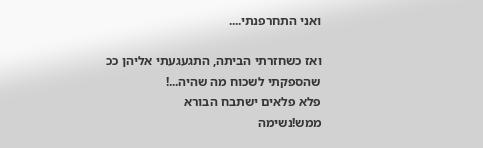ואני התחרפנתי....

ואז כשחזרתי הביתה, התגעגעתי אליהן ככ שהספקתי לשכוח מה שהיה...!
פלא פלאים ישתבח הבורא
ממש!נשימה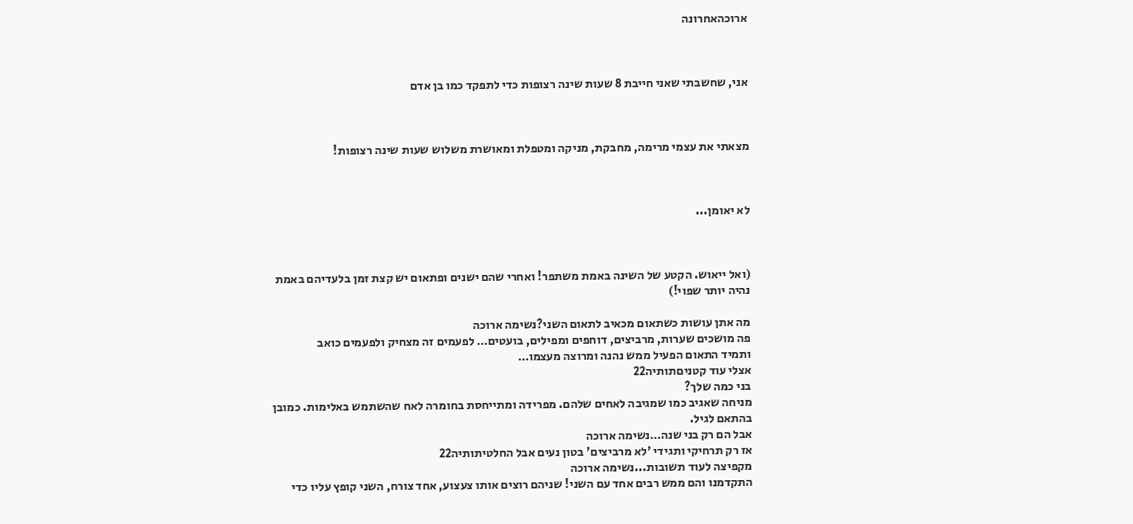ארוכהאחרונה



אני, שחשבתי שאני חייבת 8 שעות שינה רצופות כדי לתפקד כמו בן אדם



מצאתי את עצמי מרימה, מחבקת, מניקה ומטפלת ומאושרת משלוש שעות שינה רצופות!



לא יאומן...



(ואל ייאוש. הקטע של השינה באמת משתפר! ואחרי שהם ישנים ופתאום יש קצת זמן בלעדיהם באמת נהיה יותר שפוי!)

מה אתן עושות כשתאום מכאיב לתאום השני?נשימה ארוכה
פה מושכים שערות, מרביצים, דוחפים ומפילים, בועטים… לפעמים זה מצחיק ולפעמים כואב
ותמיד התאום הפעיל ממש נהנה ומרוצה מעצמו…
אצלי עוד קטניםתותיה22
בני כמה שלך?
מניחה שאגיב כמו שמגיבה לאחים שלהם. מפרידה ומתייחסת בחומרה לאח שהשתמש באלימות. כמובן בהתאם לגיל.
אבל הם רק בני שנה…נשימה ארוכה
אז רק תרחיקי ותגידי 'לא מרביצים' בטון נעים אבל החלטיתותיה22
מקפיצה לעוד תשובות...נשימה ארוכה
התקדמנו והם ממש רבים אחד עם השני! שניהם רוצים אותו צעצוע, אחד צורח, השני קופץ עליו כדי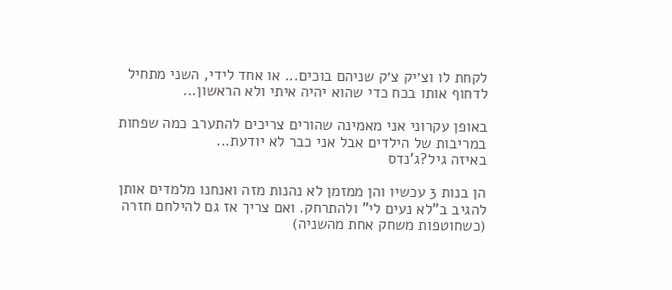לקחת לו וצ׳יק צ׳ק שניהם בוכים... או אחד לידי, השני מתחיל לדחוף אותו בכח כדי שהוא יהיה איתי ולא הראשון...

באופן עקרוני אני מאמינה שהורים צריכים להתערב כמה שפחות במריבות של הילדים אבל אני כבר לא יודעת...
באיזה גיל?ג'נדס

הן בנות 3 עכשיו והן ממזמן לא נהנות מזה ואנחנו מלמדים אותן להגיב ב"לא נעים לי" ולהתרחק. ואם צריך אז גם להילחם חזרה (כשחוטפות משחק אחת מהשניה)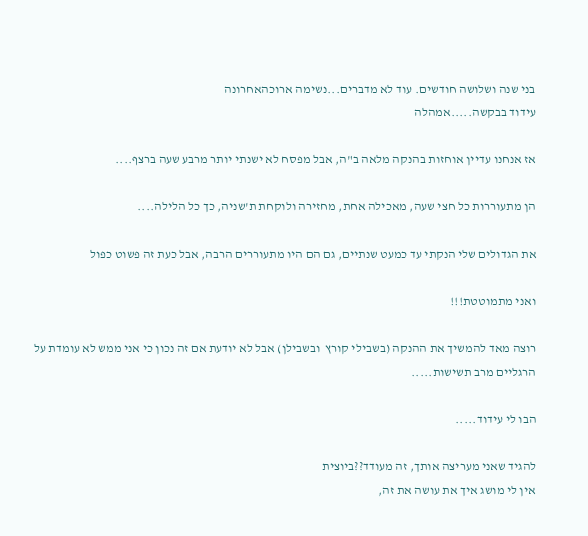בני שנה ושלושה חודשים. עוד לא מדברים...נשימה ארוכהאחרונה
עידוד בבקשה.....אמהלה

אז אנחנו עדיין אוחזות בהנקה מלאה ב"ה, אבל מפסח לא ישנתי יותר מרבע שעה ברצף....

הן מתעוררות כל חצי שעה, מאכילה אחת, מחזירה ולוקחת ת'שניה, כך כל הלילה....

את הגדולים שלי הנקתי עד כמעט שנתיים, גם הם היו מתעוררים הרבה, אבל כעת זה פשוט כפול

ואני מתמוטטת!!!

רוצה מאד להמשיך את ההנקה (בשבילי קורץ  ובשבילן) אבל לא יודעת אם זה נכון כי אני ממש לא עומדת על הרגליים מרב תשישות.....

הבו לי עידוד.....

להגיד שאני מעריצה אותך, זה מעודד??ביוצית
אין לי מושג איך את עושה את זה,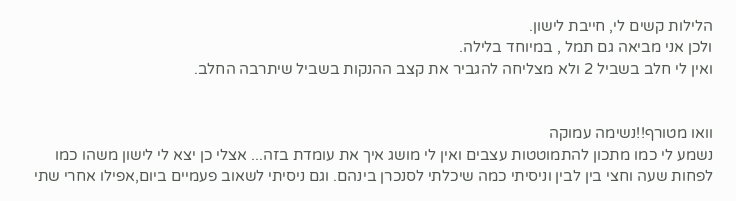הלילות קשים לי, חייבת לישון.
ולכן אני מביאה גם תמל , במיוחד בלילה.
ואין לי חלב בשביל 2 ולא מצליחה להגביר את קצב ההנקות בשביל שיתרבה החלב.


וואו מטורף!!נשימה עמוקה
נשמע לי כמו מתכון להתמוטטות עצבים ואין לי מושג איך את עומדת בזה... אצלי כן יצא לי לישון משהו כמו לפחות שעה וחצי בין לבין וניסיתי כמה שיכלתי לסנכרן בינהם. וגם ניסיתי לשאוב פעמיים ביום,אפילו אחרי שתי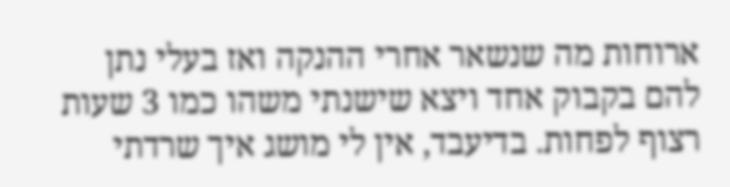ארוחות מה שנשאר אחרי ההנקה ואז בעלי נתן להם בקבוק אחד ויצא שישנתי משהו כמו 3 שעות רצוף לפחות. בדיעבד, אין לי מושג איך שרדתי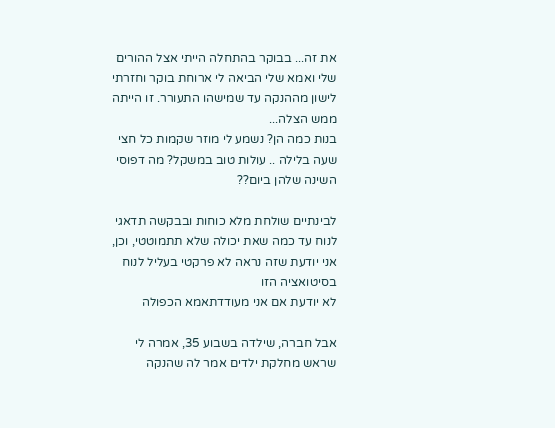את זה... בבוקר בהתחלה הייתי אצל ההורים שלי ואמא שלי הביאה לי ארוחת בוקר וחזרתי לישון מההנקה עד שמישהו התעורר. זו הייתה ממש הצלה...
בנות כמה הן? נשמע לי מוזר שקמות כל חצי שעה בלילה .. עולות טוב במשקל? מה דפוסי השינה שלהן ביום??

לבינתיים שולחת מלא כוחות ובבקשה תדאגי לנוח עד כמה שאת יכולה שלא תתמוטטי, וכן, אני יודעת שזה נראה לא פרקטי בעליל לנוח בסיטואציה הזו
לא יודעת אם אני מעודדתאמא הכפולה

אבל חברה, שילדה בשבוע 35, אמרה לי שראש מחלקת ילדים אמר לה שהנקה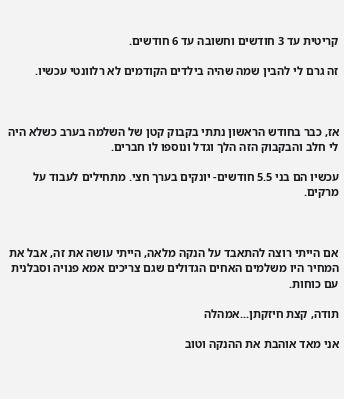קריטית עד 3 חודשים וחשובה עד 6 חודשים.

זה גרם לי להבין שמה שהיה בילדים הקודמים לא רלוונטי עכשיו.



אז, כבר בחודש הראשון נתתי בקבוק קטן של השלמה בערב כשלא היה לי חלב והבקבוק הזה הלך וגדל ונוספו לו חברים.

עכשיו הם בני 5.5 חודשים- יונקים בערך חצי. מתחילים לעבוד על מרקים.



אם הייתי רוצה להתאבד על הנקה מלאה, הייתי עושה את זה, אבל את המחיר היו משלמים האחים הגדולים שגם צריכים אמא פנויה וסבלנית עם כוחות.

תודה, קצת חיזקתן...אמהלה

אני מאד אוהבת את ההנקה וטוב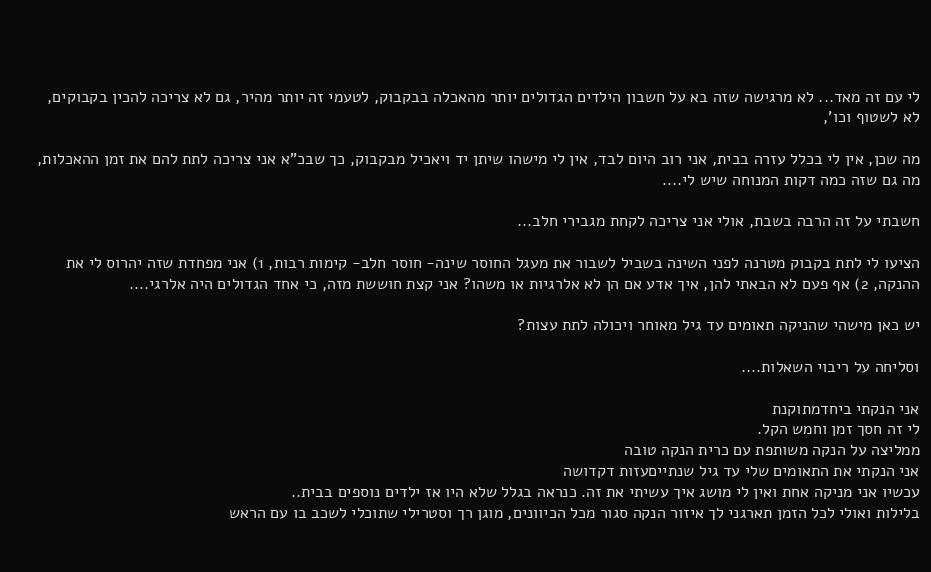לי עם זה מאד... לא מרגישה שזה בא על חשבון הילדים הגדולים יותר מהאכלה בבקבוק, לטעמי זה יותר מהיר, גם לא צריכה להכין בקבוקים, לא לשטוף וכו',

מה שכן, אין לי בכלל עזרה בבית, אני רוב היום לבד, אין לי מישהו שיתן יד ויאכיל מבקבוק, כך שבכ"א אני צריכה לתת להם את זמן ההאכלות, מה גם שזה כמה דקות המנוחה שיש לי....

חשבתי על זה הרבה בשבת, אולי אני צריכה לקחת מגבירי חלב...

הציעו לי לתת בקבוק מטרנה לפני השינה בשביל לשבור את מעגל החוסר שינה- חוסר חלב- קימות רבות, 1) אני מפחדת שזה יהרוס לי את ההנקה, 2) אף פעם לא הבאתי להן, איך אדע אם הן לא אלרגיות או משהו? אני קצת חוששת מזה, כי אחד הגדולים היה אלרגי....

יש כאן מישהי שהניקה תאומים עד גיל מאוחר ויכולה לתת עצות?

וסליחה על ריבוי השאלות....

אני הנקתי ביחדמתוקנת
לי זה חסך זמן וחמש הקל.
ממליצה על הנקה משותפת עם כרית הנקה טובה
אני הנקתי את התאומים שלי עד גיל שנתייםעזות דקדושה
עכשיו אני מניקה אחת ואין לי מושג איך עשיתי את זה. כנראה בגלל שלא היו אז ילדים נוספים בבית..
בלילות ואולי לכל הזמן תארגני לך איזור הנקה סגור מכל הכיוונים, מוגן רך וסטרילי שתוכלי לשכב בו עם הראש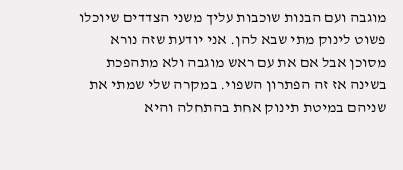מוגבה ועם הבנות שוכבות עליך משני הצדדים שיוכלו פשוט לינוק מתי שבא להן. אני יודעת שזה נורא מסוכן אבל אם את עם ראש מוגבה ולא מתהפכת בשינה אז זה הפתרון השפוי. במקרה שלי שמתי את שניהם במיטת תינוק אחת בהתחלה והיא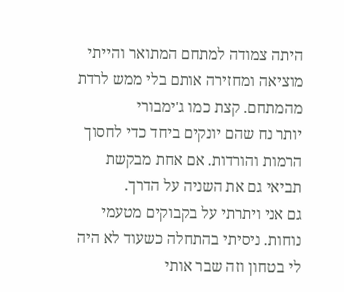היתה צמודה למתחם המתואר והייתי מוציאה ומחזירה אותם בלי ממש לרדת מהמתחם. קצת כמו ג'ימבורי
יותר נח שהם יונקים ביחד כדי לחסוך הרמות והורדות. אם אחת מבקשת תביאי גם את השניה על הדרך.
גם אני ויתרתי על בקבוקים מטעמי נוחות. ניסיתי בהתחלה כשעוד לא היה לי בטחון וזה שבר אותי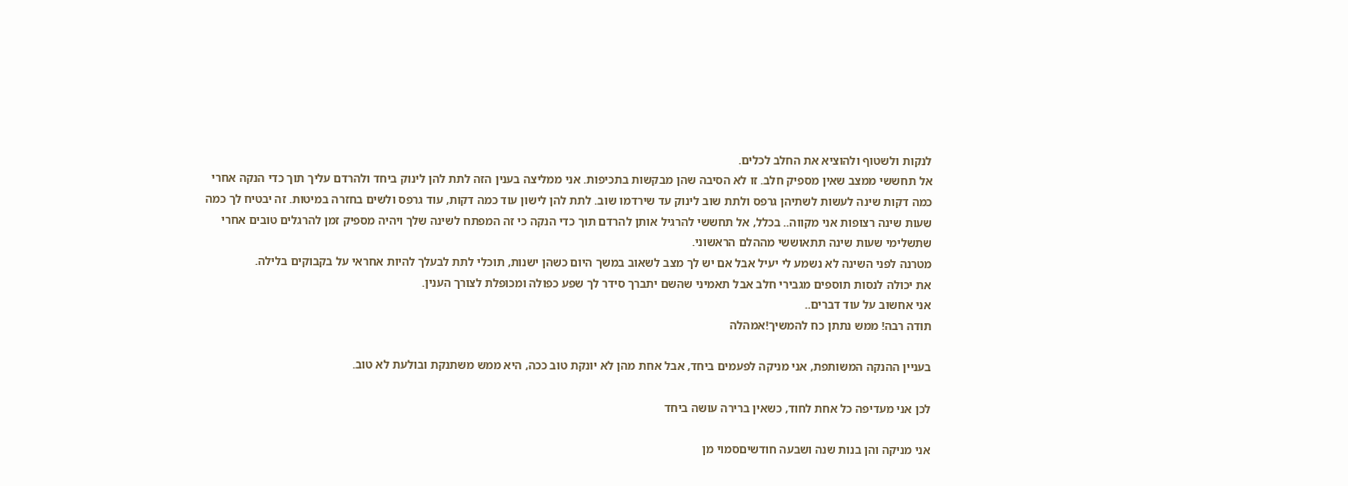לנקות ולשטוף ולהוציא את החלב לכלים.
אל תחששי ממצב שאין מספיק חלב. זו לא הסיבה שהן מבקשות בתכיפות. אני ממליצה בענין הזה לתת להן לינוק ביחד ולהרדם עליך תוך כדי הנקה אחרי כמה דקות שינה לעשות לשתיהן גרפס ולתת שוב לינוק עד שירדמו שוב. לתת להן לישון עוד כמה דקות, עוד גרפס ולשים בחזרה במיטות. זה יבטיח לך כמה שעות שינה רצופות אני מקווה.. בכלל, אל תחששי להרגיל אותן להרדם תוך כדי הנקה כי זה המפתח לשינה שלך ויהיה מספיק זמן להרגלים טובים אחרי שתשלימי שעות שינה תתאוששי מההלם הראשוני.
מטרנה לפני השינה לא נשמע לי יעיל אבל אם יש לך מצב לשאוב במשך היום כשהן ישנות, תוכלי לתת לבעלך להיות אחראי על בקבוקים בלילה.
את יכולה לנסות תוספים מגבירי חלב אבל תאמיני שהשם יתברך סידר לך שפע כפולה ומכופלת לצורך הענין.
אני אחשוב על עוד דברים..
תודה רבה! ממש נתתן כח להמשיך!אמהלה

בעניין ההנקה המשותפת, אני מניקה לפעמים ביחד, אבל אחת מהן לא יונקת טוב ככה, היא ממש משתנקת ובולעת לא טוב.

לכן אני מעדיפה כל אחת לחוד, כשאין ברירה עושה ביחד

אני מניקה והן בנות שנה ושבעה חודשיםסמוי מן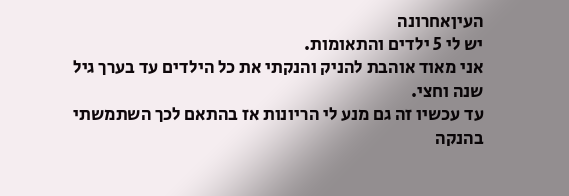העיןאחרונה
יש לי 5 ילדים והתאומות.
אני מאוד אוהבת להניק והנקתי את כל הילדים עד בערך גיל שנה וחצי.
עד עכשיו זה גם מנע לי הריונות אז בהתאם לכך השתמשתי בהנקה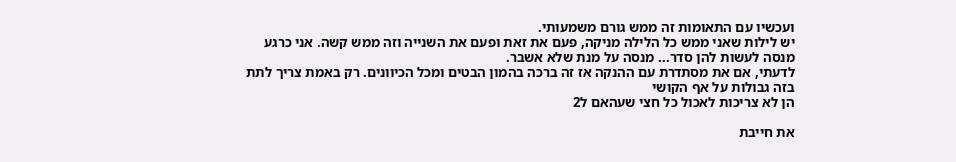ועכשיו עם התאומות זה ממש גורם משמעותי.
יש לילות שאני ממש כל הלילה מניקה, פעם את זאת ופעם את השנייה וזה ממש קשה. אני כרגע מנסה לעשות להן סדר... מנסה על מנת שלא אשבר.
לדעתי, אם את מסתדרת עם ההנקה אז זה ברכה בהמון הבטים ומכל הכיוונים. רק באמת צריך לתת בזה גבולות על אף הקושי
הן לא צריכות לאכול כל חצי שעהאם ל2

את חייבת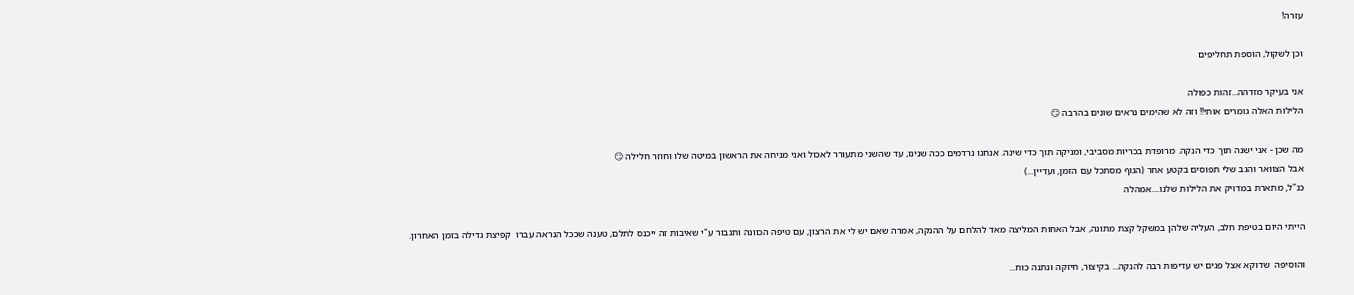עזרה!

וכן לשקול, הוספת תחליפים

אני בעיקר מזדהה...זהות כפולה
הלילות האלה גומרים אותי!! וזה לא שהימים נראים שונים בהרבה 😏

מה שכן - אני ישנה תוך כדי הנקה. מרופדת בכריות מסביבי, ומניקה תוך כדי שינה. אנחנו נרדמים ככה שנינו, עד שהשני מתעורר לאכול ואני מניחה את הראשון במיטה שלו וחוזר חלילה 😏
אבל הצוואר והגב שלי תפוסים בקטע אחר (הגוף מסתכל עם הזמן, ועדיין...)
כנ"ל, מתארת במדויק את הלילות שלנו....אמהלה

הייתי היום בטיפת חלב, העליה שלהן במשקל קצת מתונה, אבל האחות המליצה מאד להלחם על ההנקה, אמרה שאם יש לי את הרצון, עם טיפה הכוונה ותגבור ע"י שאיבות זה ייכנס לתלם, טענה שככל הנראה עברו  קפיצת גדילה בזמן האחרון.

והוסיפה  שדוקא אצל פגים יש עדיפות רבה להנקה... בקיצור, חיזקה ונתנה כוח...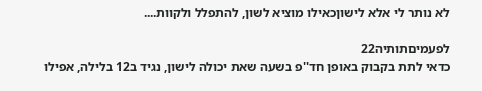לא נותר לי אלא לישוןכאילו מוציא לשון, להתפלל ולקוות....

לפעמיםתותיה22
כדאי לתת בקבוק באופן חד''פ בשעה שאת יכולה לישון, נגיד ב12 בלילה, אפילו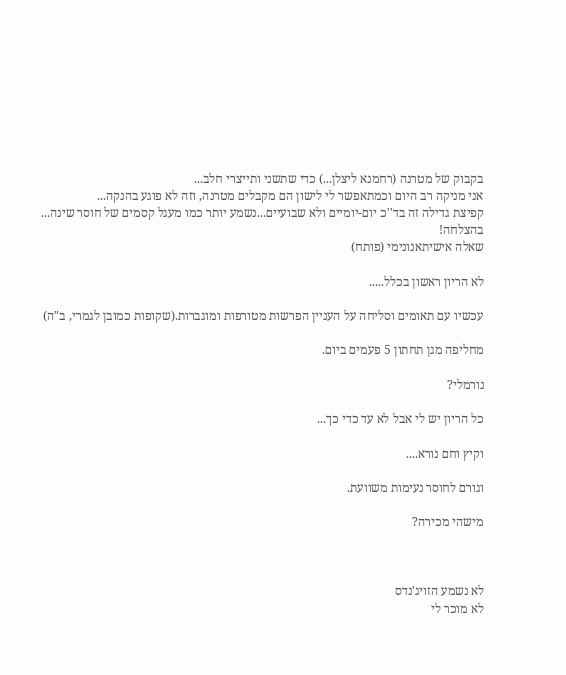בקבוק של מטרנה (רחמנא ליצלן...) כדי שתשני ותייצרי חלב...
אני מניקה רב היום וכמתאפשר לי לישון הם מקבלים מטרנה, וזה לא פוגע בהנקה...
קפיצת גדילה זה בד''כ יום-יומיים ולא שבועיים...נשמע יותר כמו מעגל קסמים של חוסר שינה...
בהצלחה!
שאלה אישיתאנונימי (פותח)

לא הריון ראשון בכלל.....

עכשיו עם תאומים וסליחה על העניין הפרשות מטורפות ומוגברות.(שקופות כמובן לגמרי, ב"ה)

מחליפה מגן תחתון 5 פעמים ביום.

נורמלי?

כל הריון יש לי אבל לא עד כדי כך...

וקיץ וחם נורא....

וגורם לחוסר נעימות משוועת.

מישהי מכירה?



לא נשמע הזויג'נדס
לא מוכר לי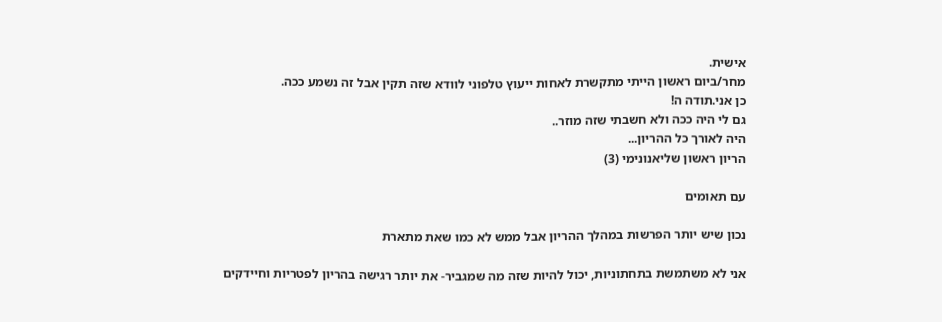אישית.
מחר/ביום ראשון הייתי מתקשרת לאחות ייעוץ טלפוני לוודא שזה תקין אבל זה נשמע ככה.
כן אני.תודה ה!
גם לי היה ככה ולא חשבתי שזה מוזר..
היה לאורך כל ההריון...
הריון ראשון שליאנונימי (3)

עם תאומים

נכון שיש יותר הפרשות במהלך ההריון אבל ממש לא כמו שאת מתארת

אני לא משתמשת בתחתוניות, יכול להיות שזה מה שמגביר- את יותר רגישה בהריון לפטריות וחיידקים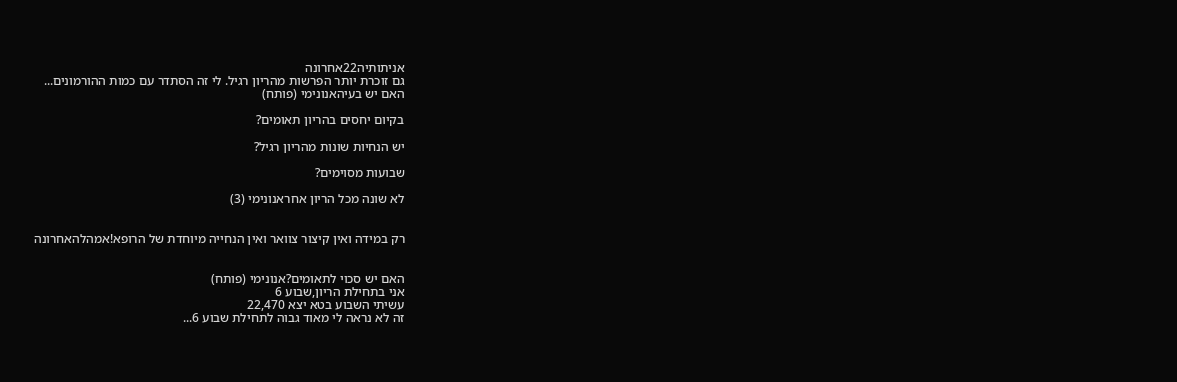אניתותיה22אחרונה
גם זוכרת יותר הפרשות מהריון רגיל. לי זה הסתדר עם כמות ההורמונים...
האם יש בעיהאנונימי (פותח)

בקיום יחסים בהריון תאומים?

יש הנחיות שונות מהריון רגיל?

שבועות מסוימים?

לא שונה מכל הריון אחראנונימי (3)


רק במידה ואין קיצור צוואר ואין הנחייה מיוחדת של הרופא!אמהלהאחרונה


האם יש סכוי לתאומים?אנונימי (פותח)
אני בתחילת הריון,שבוע 6
עשיתי השבוע בטא יצא 22,470
זה לא נראה לי מאוד גבוה לתחילת שבוע 6...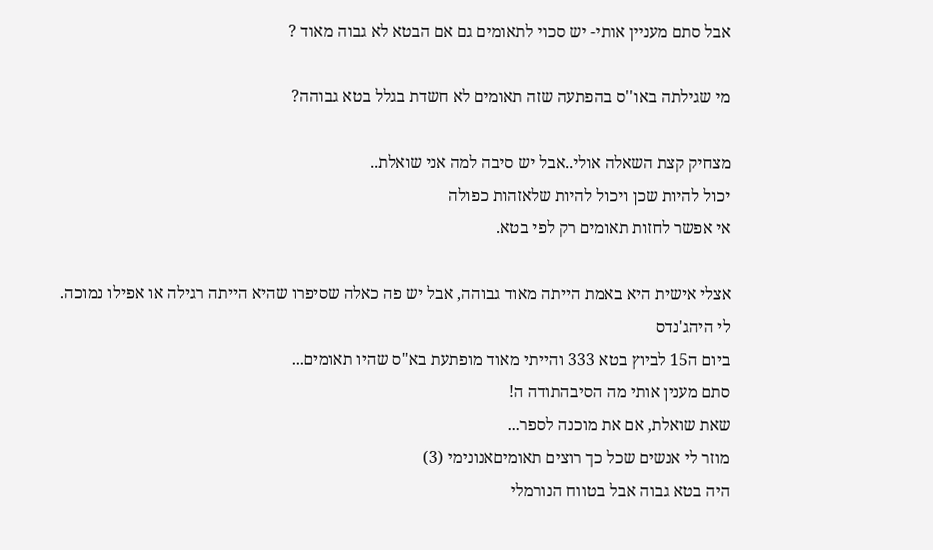אבל סתם מעניין אותי- יש סכוי לתאומים גם אם הבטא לא גבוה מאוד ?

מי שגילתה באו''ס בהפתעה שזה תאומים לא חשדת בגלל בטא גבוהה?

מצחיק קצת השאלה אולי..אבל יש סיבה למה אני שואלת..
יכול להיות שכן ויכול להיות שלאזהות כפולה
אי אפשר לחזות תאומים רק לפי בטא.

אצלי אישית היא באמת הייתה מאוד גבוהה, אבל יש פה כאלה שסיפרו שהיא הייתה רגילה או אפילו נמוכה.
לי היהג'נדס
ביום ה15 לביוץ בטא 333 והייתי מאוד מופתעת בא"ס שהיו תאומים...
סתם מענין אותי מה הסיבהתודה ה!
שאת שואלת, אם את מוכנה לספר...
מוזר לי אנשים שכל כך רוצים תאומיםאנונימי (3)
היה בטא גבוה אבל בטווח הנורמלי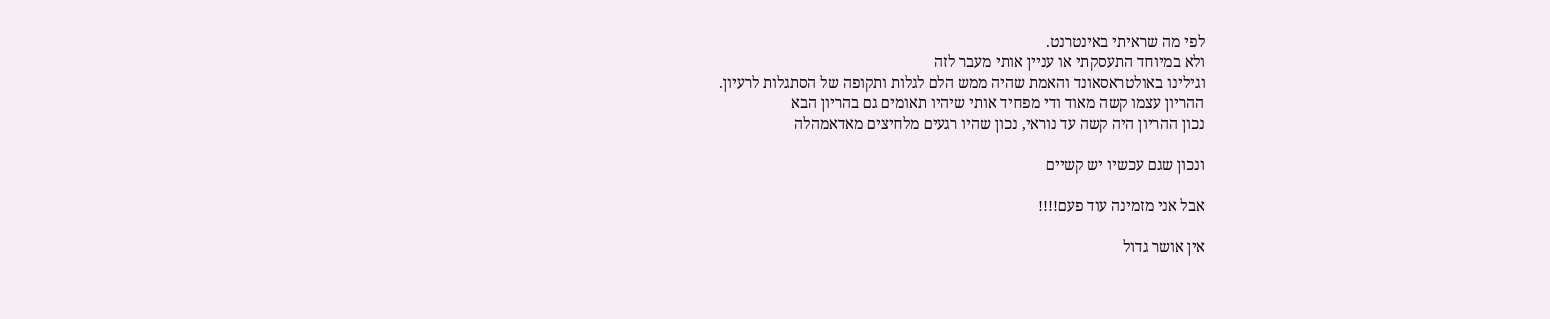לפי מה שראיתי באינטרנט.
ולא במיוחד התעסקתי או עניין אותי מעבר לזה
וגילינו באולטראסאונד והאמת שהיה ממש הלם לגלות ותקופה של הסתגלות לרעיון.
ההריון עצמו קשה מאוד ודי מפחיד אותי שיהיו תאומים גם בהריון הבא
נכון ההריון היה קשה עד נוראי, נכון שהיו רגעים מלחיצים מאדאמהלה

ונכון שגם עכשיו יש קשיים

אבל אני מזמינה עוד פעם!!!!

אין אושר גדול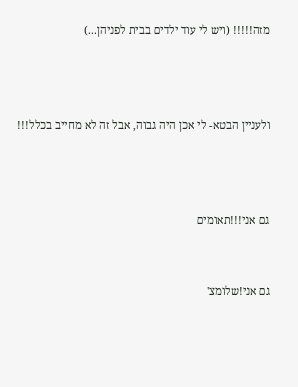מזה!!!!! (ויש לי עוד ילדים בבית לפניהן...)



ולעניין הבטא- לי אכן היה גבוה, אבל זה לא מחייב בכלל!!!



גם אני!!!תאומים


גם אני!שלומצ'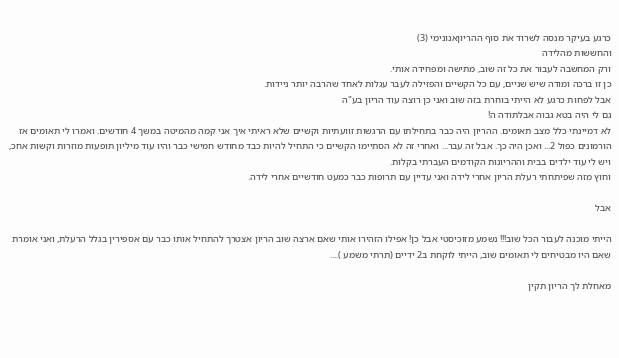כרגע בעיקר מנסה לשרוד את סוף ההריוןאנונימי (3)
והחששות מהלידה
ורק המחשבה לעבור את כל זה שוב, מתישה ומפחידה אותי.
כן זו ברכה ומודה שיש שניים, עם כל הקשיים והפזילה לעבר עגלות לאחד שהרבה יותר ניידות.
אבל לפחות כרגע לא הייתי בוחרת בזה שוב ואני כן רוצה עוד הריון בע"ה
גם לי היה בטא גבוה אבלתודה ה!
לא דמיינתי כלל מצב תאומים. ההריון היה כבר בתחילתו עם הרגשות זוועתיות וקשיים שלא ראיתי איך אני קמה מהמיטה במשך 4 חודשים. ואמרו לי תאומים אז הורמונים כפול 2... ואכן היה כך. אבל זה עבר... ואחרי זה לא הסתיימו הקשיים כי התחיל להיות כבד מחודש חמישי כבר והיו עוד מיליון תופעות מוזרות וקשות אחכ, ויש לי עוד ילדים בבית וההריונות הקודמים העברתי בקלות.
וחוץ מזה שפיתחתי רעלת הריון אחרי לידה ואני עדיין עם תרופות כבר כמעט חודשיים אחרי לידה.

אבל

הייתי מוכנה לעבור הכל שוב!!! נשמע מזוכיסטי אבל כן! אפילו הזהירו אותי שאם ארצה שוב הריון אצטרך להתחיל אותו כבר עם אספירין בגלל הרעלת, ואני אומרת שאם היו מבטיחים לי תאומים שוב, הייתי לוקחת ב2 ידיים (תרתי משמע )....

מאחלת לך הריון תקין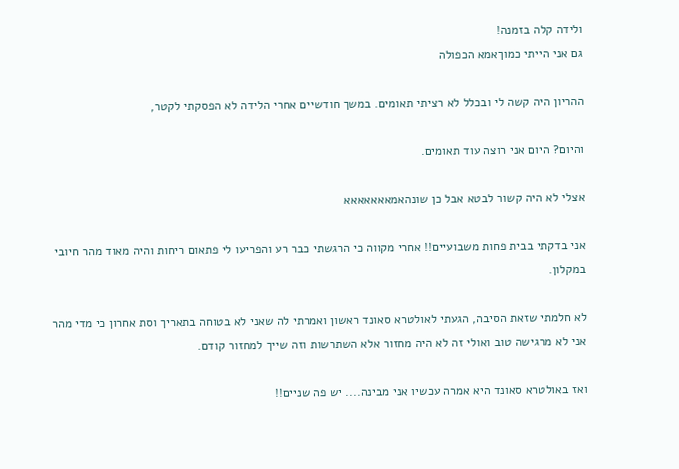ולידה קלה בזמנה!
גם אני הייתי כמוךאמא הכפולה

ההריון היה קשה לי ובכלל לא רציתי תאומים. במשך חודשיים אחרי הלידה לא הפסקתי לקטר,

והיום? היום אני רוצה עוד תאומים.

אצלי לא היה קשור לבטא אבל כן שונהאמאאאאאאא

אני בדקתי בבית פחות משבועיים!! אחרי מקווה כי הרגשתי כבר רע והפריעו לי פתאום ריחות והיה מאוד מהר חיובי במקלון.

לא חלמתי שזאת הסיבה, הגעתי לאולטרא סאונד ראשון ואמרתי לה שאני לא בטוחה בתאריך וסת אחרון כי מדי מהר אני לא מרגישה טוב ואולי זה לא היה מחזור אלא השתרשות וזה שייך למחזור קודם.

ואז באולטרא סאונד היא אמרה עכשיו אני מבינה.... יש פה שניים!!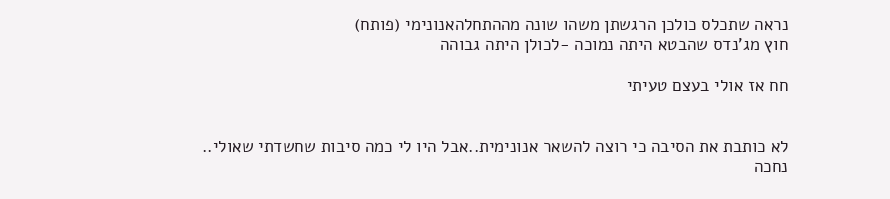נראה שתכלס כולכן הרגשתן משהו שונה מההתחלהאנונימי (פותח)
חוץ מג'נדס שהבטא היתה נמוכה -לכולן היתה גבוהה

חח אז אולי בעצם טעיתי


לא כותבת את הסיבה כי רוצה להשאר אנונימית..אבל היו לי כמה סיבות שחשדתי שאולי..
נחכה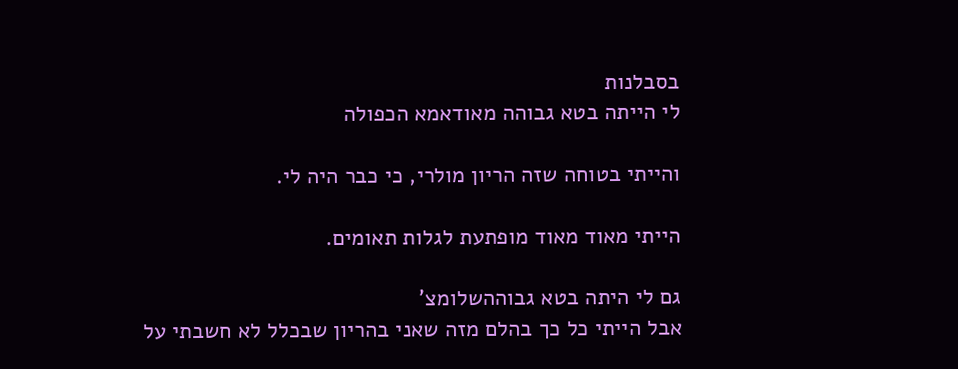בסבלנות
לי הייתה בטא גבוהה מאודאמא הכפולה

והייתי בטוחה שזה הריון מולרי, כי כבר היה לי.

הייתי מאוד מאוד מופתעת לגלות תאומים.

גם לי היתה בטא גבוההשלומצ'
אבל הייתי כל כך בהלם מזה שאני בהריון שבכלל לא חשבתי על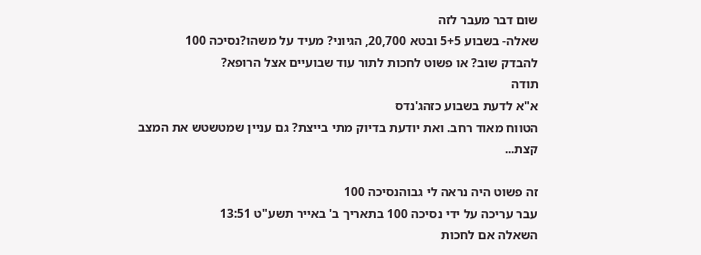שום דבר מעבר לזה
שאלה- בשבוע 5+5 ובטא 20,700, הגיוני? מעיד על משהו?נסיכה 100
להבדק שוב? או פשוט לחכות לתור עוד שבועיים אצל הרופא?
תודה
א"א לדעת בשבוע כזהג'נדס
הטווח מאוד רחב. ואת יודעת בדיוק מתי בייצת? גם עניין שמטשטש את המצב קצת...

זה פשוט היה נראה לי גבוהנסיכה 100
עבר עריכה על ידי נסיכה 100 בתאריך ב' באייר תשע"ט 13:51
השאלה אם לחכות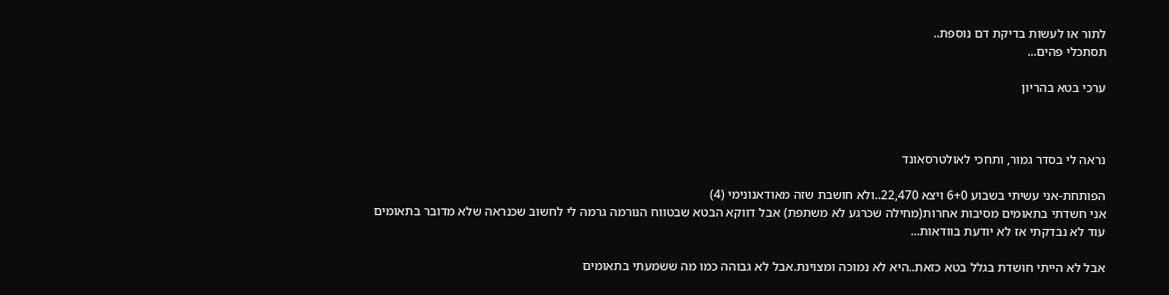לתור או לעשות בדיקת דם נוספת..
תסתכלי פהים...

ערכי בטא בהריון



נראה לי בסדר גמור, ותחכי לאולטרסאונד

הפותחת-אני עשיתי בשבוע 6+0 ויצא 22,470..ולא חושבת שזה מאודאנונימי (4)
אני חשדתי בתאומים מסיבות אחרות(מחילה שכרגע לא משתפת) אבל דווקא הבטא שבטווח הנורמה גרמה לי לחשוב שכנראה שלא מדובר בתאומים
עוד לא נבדקתי אז לא יודעת בוודאות...

אבל לא הייתי חושדת בגלל בטא כזאת..היא לא נמוכה ומצוינת.אבל לא גבוהה כמו מה ששמעתי בתאומים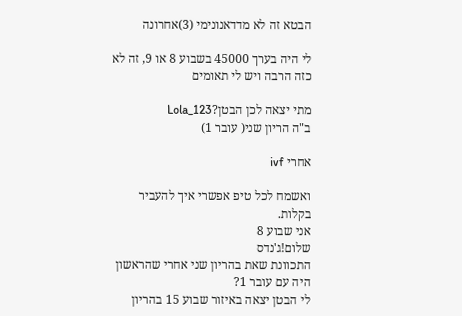הבטא זה לא מדדאנונימי (3)אחרונה

לי היה בערך 45000 בשבוע 8 או 9, זה לא כזה הרבה ויש לי תאומים

מתי יצאה לכן הבטן?Lola_123
ב"ה הריון שני( עובר 1)

אחרי ivf

ואשמח לכל טיפ אפשרי איך להעביר בקלות.
אני שבוע 8
שלום!ג'נדס
התכוונת שאת בהריון שני אחרי שהראשון היה עם עובר 1?
לי הבטן יצאה באיזור שבוע 15 בהריון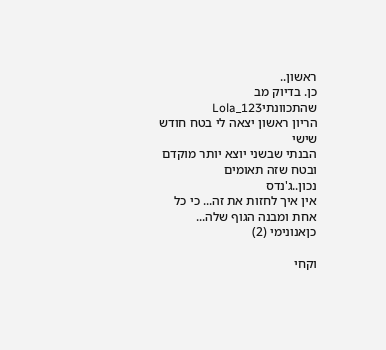ראשון..
כן. בדיוק מב שהתכוונתיLola_123
הריון ראשון יצאה לי בטח חודש שישי
הבנתי שבשני יוצא יותר מוקדם ובטח שזה תאומים
נכון..ג'נדס
אין איך לחזות את זה... כי כל אחת ומבנה הגוף שלה...
כןאנונימי (2)

וקחי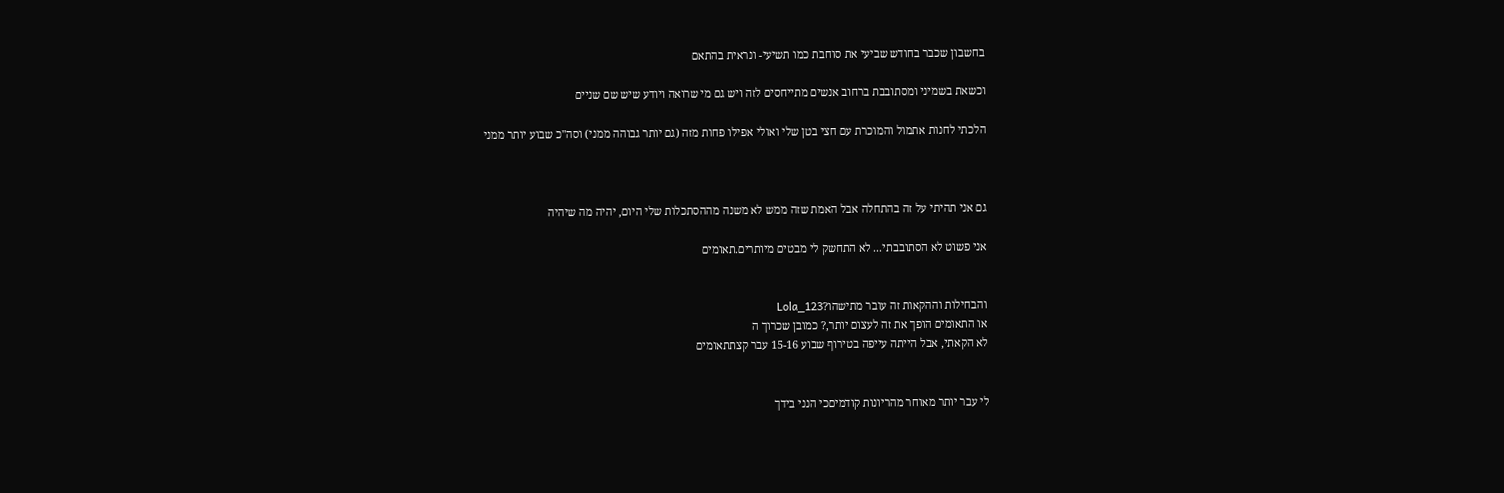בחשבון שכבר בחודש שביעי את סוחבת כמו תשיעי- ונראית בהתאם

וכשאת בשמיני ומסתובבת ברחוב אנשים מתייחסים לזה ויש גם מי שרואה ויודע שיש שם שניים

הלכתי לחנות אתמול והמוכרת עם חצי בטן שלי ואולי אפילו פחות מזה (גם יותר גבוהה ממני) וסה"כ שבוע יותר ממני



גם אני תהיתי על זה בהתחלה אבל האמת שזה ממש לא משנה מההסתכלות שלי היום, יהיה מה שיהיה

אני פשוט לא הסתובבתי... לא התחשק לי מבטים מיותרים.תאומים


והבחילות וההקאות זה עובר מתישהו?Lola_123
או התאומים הופך את זה לעצום יותר,? כמובן שכרוך ה
לא הקאתי, אבל הייתה עייפה בטירוף שבוע 15-16 עבר קצתתאומים


לי עבר יותר מאוחר מהריונות קודמיםכי הנני בידך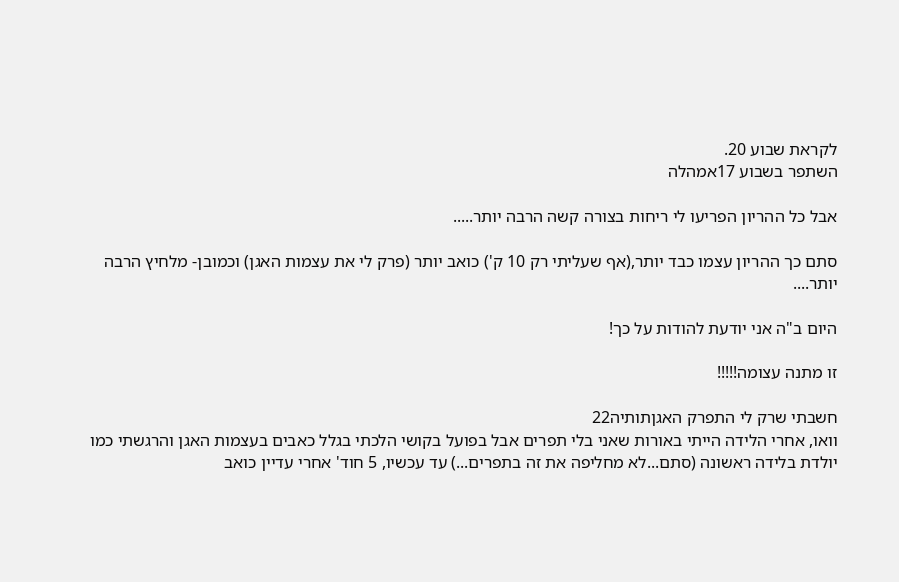לקראת שבוע 20.
השתפר בשבוע 17אמהלה

אבל כל ההריון הפריעו לי ריחות בצורה קשה הרבה יותר.....

סתם כך ההריון עצמו כבד יותר,(אף שעליתי רק 10 ק') כואב יותר (פרק לי את עצמות האגן) וכמובן- מלחיץ הרבה יותר....

היום ב"ה אני יודעת להודות על כך!

זו מתנה עצומה!!!!!

חשבתי שרק לי התפרק האגןתותיה22
וואו, אחרי הלידה הייתי באורות שאני בלי תפרים אבל בפועל בקושי הלכתי בגלל כאבים בעצמות האגן והרגשתי כמו יולדת בלידה ראשונה (סתם...לא מחליפה את זה בתפרים...) עד עכשיו, 5 חוד' אחרי עדיין כואב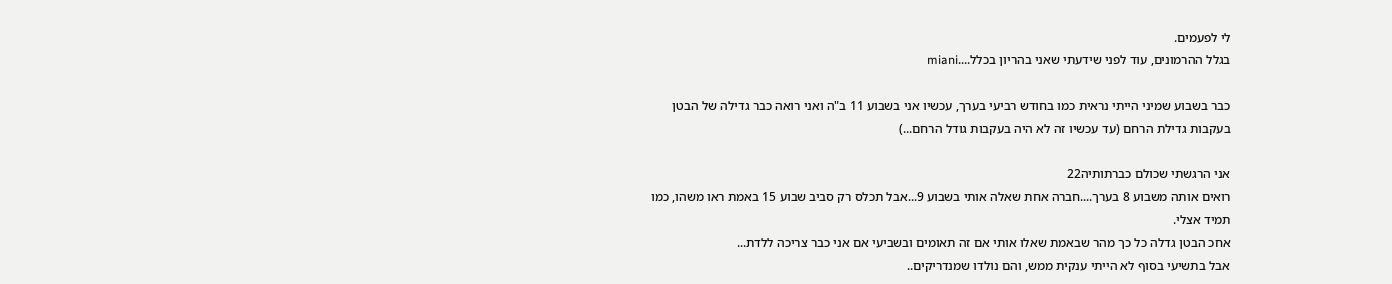לי לפעמים.
בגלל ההרמונים, עוד לפני שידעתי שאני בהריון בכלל....miani

כבר בשבוע שמיני הייתי נראית כמו בחודש רביעי בערך, עכשיו אני בשבוע 11 ב"ה ואני רואה כבר גדילה של הבטן בעקבות גדילת הרחם (עד עכשיו זה לא היה בעקבות גודל הרחם...)

אני הרגשתי שכולם כברתותיה22
רואים אותה משבוע 8 בערך....חברה אחת שאלה אותי בשבוע 9...אבל תכלס רק סביב שבוע 15 באמת ראו משהו, כמו תמיד אצלי.
אחכ הבטן גדלה כל כך מהר שבאמת שאלו אותי אם זה תאומים ובשביעי אם אני כבר צריכה ללדת...
אבל בתשיעי בסוף לא הייתי ענקית ממש, והם נולדו שמנדריקים..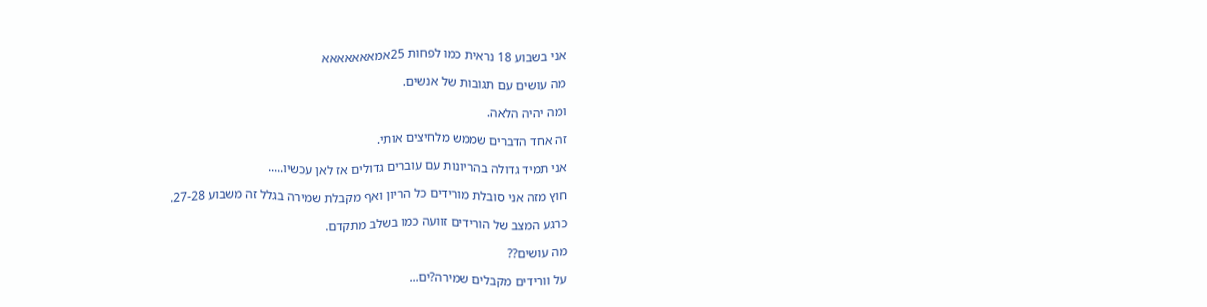אני בשבוע 18 נראית כמו לפחות 25אמאאאאאאא

מה עושים עם תגובות של אנשים.

ומה יהיה הלאה.

זה אחד הדברים שממש מלחיצים אותי.

אני תמיד גדולה בהריונות עם עוברים גדולים אז לאן עכשיו.....

חוץ מזה אני סובלת מורידים כל הריון ואף מקבלת שמירה בגלל זה משבוע 27-28.

כרגע המצב של הורידים זוועה כמו בשלב מתקדם.

מה עושים??

על וורידים מקבלים שמירה?ים...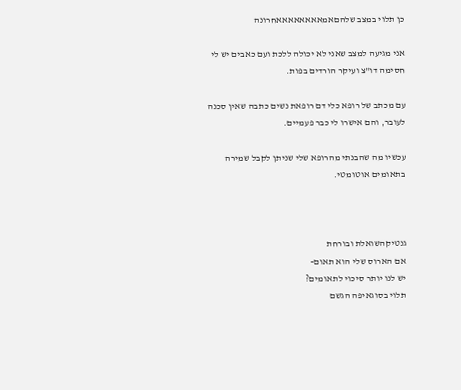כן תלוי במצב שלהםאמאאאאאאאאחרונה

אני מגיעה למצב שאני לא יכולה ללכת ועם כאבים יש לי חסימה דו"צ ועיקר הורדים בפות.

עם מכתב של רופא כלי דם רופאת נשים כתבה שאין סכנה לעובר, והם אישרו לי כבר פעמיים.

עכשיו מה שהבנתי מהרופא שלי שניתן לקבל שמירה בתאומים אוטומטי.



גנטיקהשואלת ובורחת
אם הארוס שלי הוא תאום-
יש לנו יותר סיכוי לתאומים?
תלוי בסוגאיפה הגשם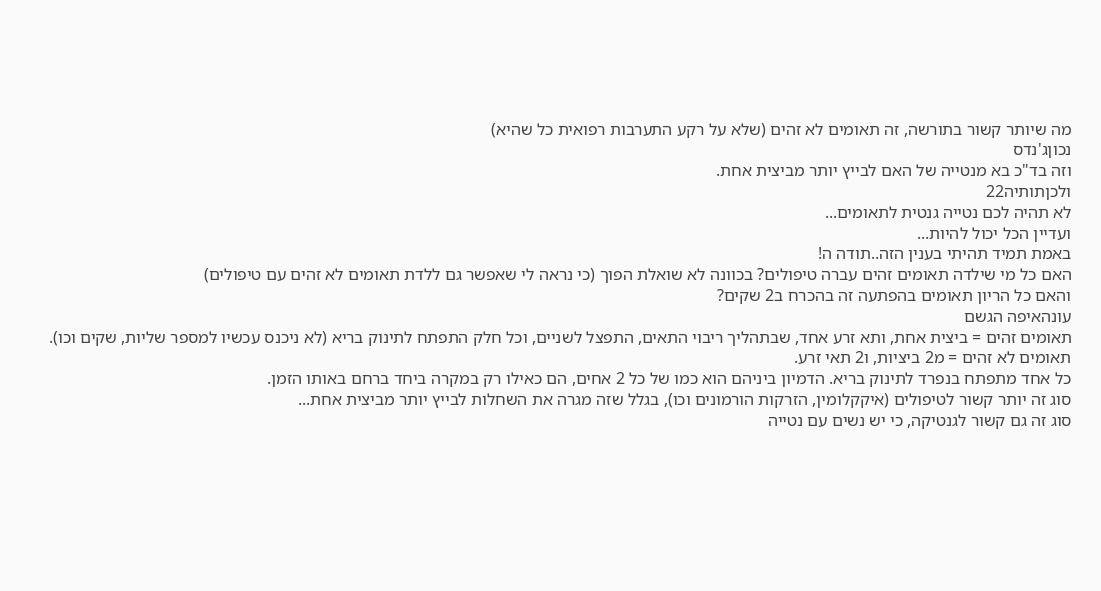מה שיותר קשור בתורשה, זה תאומים לא זהים (שלא על רקע התערבות רפואית כל שהיא)
נכוןג'נדס
וזה בד"כ בא מנטייה של האם לבייץ יותר מביצית אחת.
ולכןתותיה22
לא תהיה לכם נטייה גנטית לתאומים...
ועדיין הכל יכול להיות...
באמת תמיד תהיתי בענין הזה..תודה ה!
האם כל מי שילדה תאומים זהים עברה טיפולים? בכוונה לא שואלת הפוך (כי נראה לי שאפשר גם ללדת תאומים לא זהים עם טיפולים)
והאם כל הריון תאומים בהפתעה זה בהכרח ב2 שקים?
עונהאיפה הגשם
תאומים זהים = ביצית אחת, ותא זרע אחד, שבתהליך ריבוי התאים, התפצל לשניים, וכל חלק התפתח לתינוק בריא (לא ניכנס עכשיו למספר שליות, שקים וכו).
תאומים לא זהים = מ2 ביציות, ו2 תאי זרע.
כל אחד מתפתח בנפרד לתינוק בריא. הדמיון ביניהם הוא כמו של כל 2 אחים, הם כאילו רק במקרה ביחד ברחם באותו הזמן.
סוג זה יותר קשור לטיפולים (איקקלומין, הזרקות הורמונים וכו), בגלל שזה מגרה את השחלות לבייץ יותר מביצית אחת...
סוג זה גם קשור לגנטיקה, כי יש נשים עם נטייה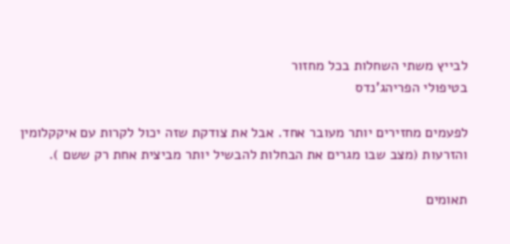לבייץ משתי השחלות בכל מחזור
בטיפולי הפריהג'נדס

לפעמים מחזירים יותר מעובר אחד. אבל את צודקת שזה יכול לקרות עם איקקלומין והזרעות (מצב שבו מגרים את הבחלות להבשיל יותר מביצית אחת רק ששם ).

תאומים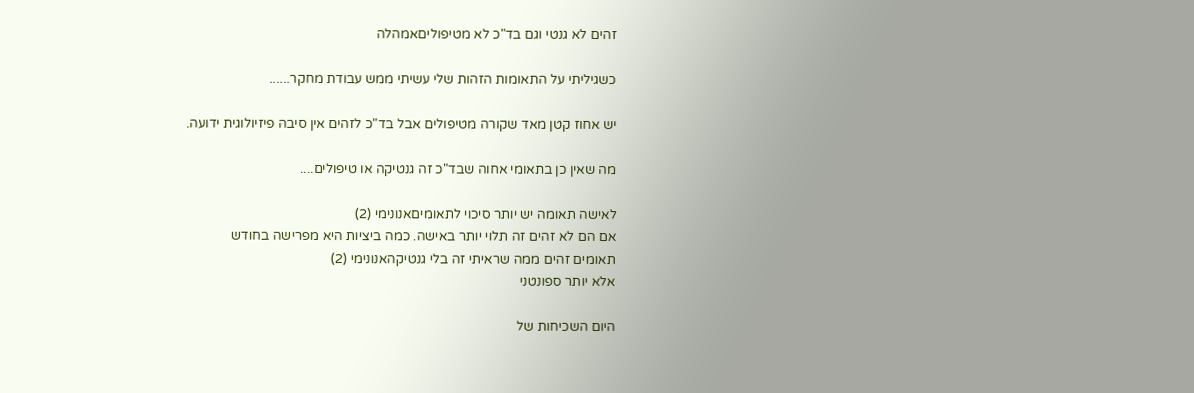זהים לא גנטי וגם בד"כ לא מטיפוליםאמהלה

כשגיליתי על התאומות הזהות שלי עשיתי ממש עבודת מחקר......

יש אחוז קטן מאד שקורה מטיפולים אבל בד"כ לזהים אין סיבה פיזיולוגית ידועה.

מה שאין כן בתאומי אחוה שבד"כ זה גנטיקה או טיפולים....

לאישה תאומה יש יותר סיכוי לתאומיםאנונימי (2)
אם הם לא זהים זה תלוי יותר באישה. כמה ביציות היא מפרישה בחודש
תאומים זהים ממה שראיתי זה בלי גנטיקהאנונימי (2)
אלא יותר ספונטני

היום השכיחות של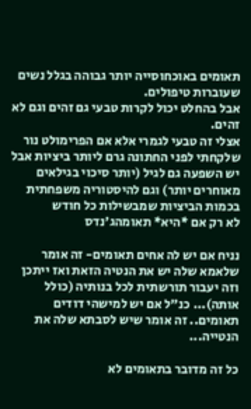תאומים באוכחוסייה יותר גבוהה בגלל נשים שעוברות טיפולים.
אבל בהחלט יכול לקרות טבעי גם זהים וגם לא זהים.
אצלי זה טבעי לגמרי אלא אם הפרימולט נור שלקחתי לפני החתונה גרם ליותר ביציות אבל יש השפעה גם לגיל (יותר סיכוי בגילאים מאוחרים יותר) וגם להיסטוריה משפחתית בכמות הביציות שמבשילות כל חודש
לא רק אם *היא* תאומהג'נדס

נניח אם יש לה אחים תאומים- זה אומר שלאמא שלה יש את הנטיה הזאת ואז ייתכן וזה יעבור תורשתית לכל בנותיה (כולל אותה)... כנ"ל אם יש למישהי דודים תאומים.. זה אומר שיש לסבתא שלה את הנטייה...

כל זה מדובר בתאומים לא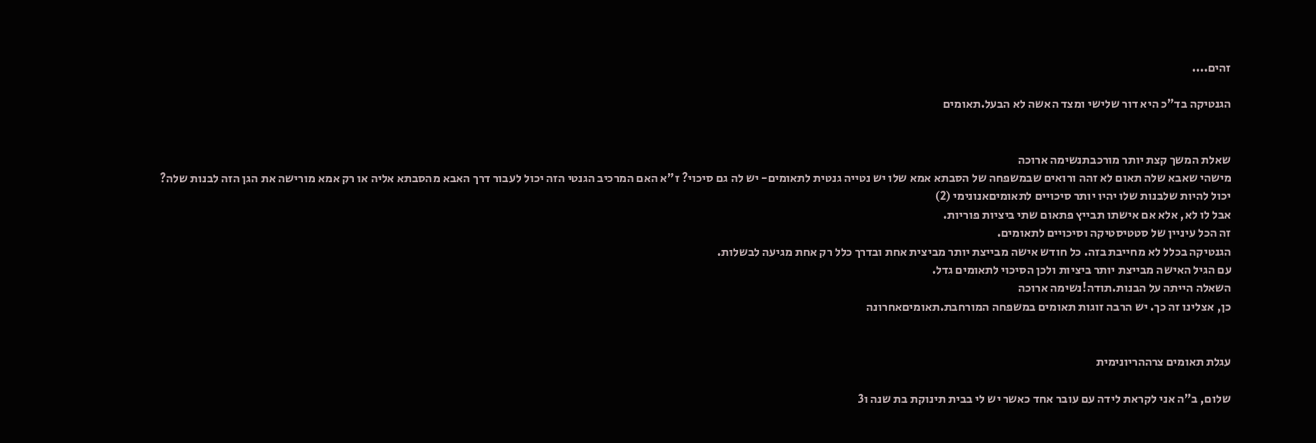זהים....

הגנטיקה בד"כ היא דור שלישי ומצד האשה לא הבעל.תאומים


שאלת המשך קצת יותר מורכבתנשימה ארוכה
מישהי שאבא שלה תאום לא זהה ורואים שבמשפחה של הסבתא אמא שלו יש נטייה גנטית לתאומים- יש לה גם סיכוי? ז"א האם המרכיב הגנטי הזה יכול לעבור דרך האבא מהסבתא אליה או רק אמא מורישה את הגן הזה לבנות שלה?
יכול להיות שלבנות שלו יהיו יותר סיכויים לתאומיםאנונימי (2)
אבל לו לא, אלא אם אישתו תבייץ פתאום שתי ביציות פוריות.
זה הכל עיניין של סטטיסטיקה וסיכויים לתאומים.
הגנטיקה בכלל לא מחייבת בזה. כל חודש אישה מבייצת יותר מביצית אחת ובדרך כלל רק אחת מגיעה לבשלות.
עם הגיל האישה מבייצת יותר ביציות ולכן הסיכוי לתאומים גדל.
השאלה הייתה על הבנות.תודה!נשימה ארוכה
כן, אצלינו זה כך. יש הרבה זוגות תאומים במשפחה המורחבת.תאומיםאחרונה


עגלת תאומים צרההריונימית

שלום, ב"ה אני לקראת לידה עם עובר אחד כאשר יש לי בבית תינוקת בת שנה ו3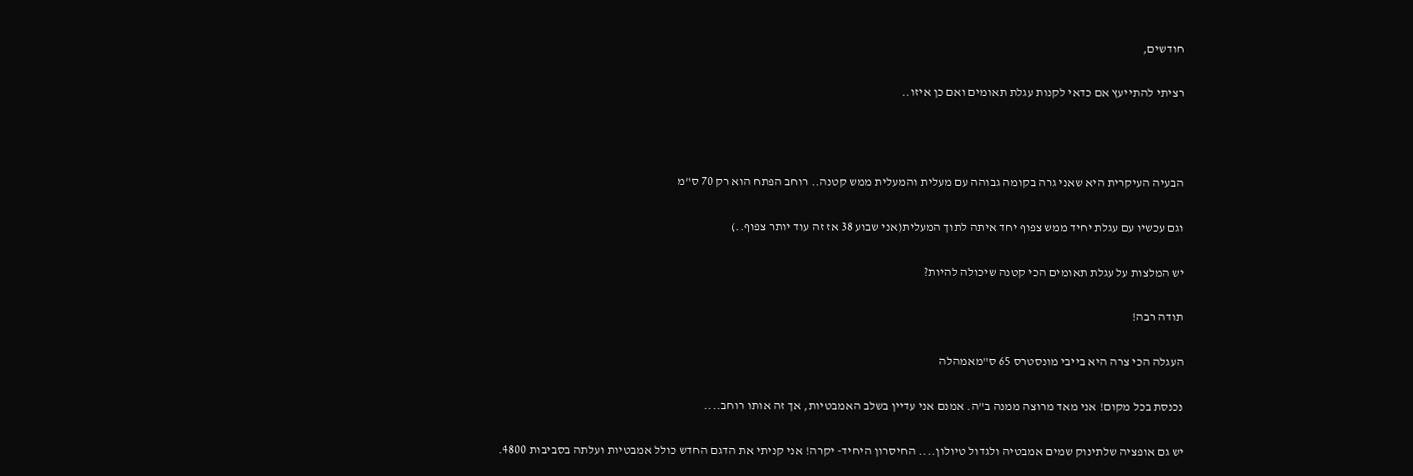חודשים,

רציתי להתייעץ אם כדאי לקנות עגלת תאומים ואם כן איזו..



הבעיה העיקרית היא שאני גרה בקומה גבוהה עם מעלית והמעלית ממש קטנה.. רוחב הפתח הוא רק 70 ס"מ

וגם עכשיו עם עגלת יחיד ממש צפוף יחד איתה לתוך המעלית(אני שבוע 38 אז זה עוד יותר צפוף..)

יש המלצות על עגלת תאומים הכי קטנה שיכולה להיות?

תודה רבה!

העגלה הכי צרה היא בייבי מונסטרס 65 ס"מאמהלה

נכנסת בכל מקום! אני מאד מרוצה ממנה ב"ה. אמנם אני עדיין בשלב האמבטיות, אך זה אותו רוחב....

יש גם אופציה שלתינוק שמים אמבטיה ולגדול טיולון.... החיסרון היחיד- יקרה! אני קניתי את הדגם החדש כולל אמבטיות ועלתה בסביבות 4800.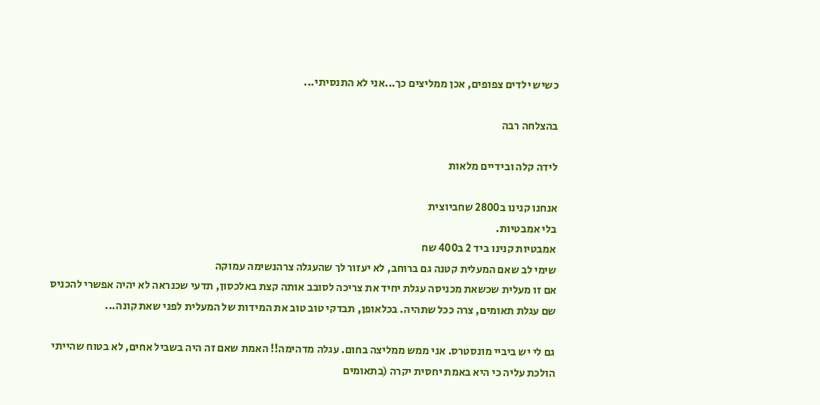כשיש ילדים צפופים, אכן ממליצים כך...אני לא התנסיתי...

בהצלחה רבה

לידה קלה ובידיים מלאות

אנחנו קנינו ב2800 שחביוצית
בלי אמבטיות.
אמבטיות קנינו ביד 2 ב400 שח
שימי לב שאם המעלית קטנה גם ברוחב, לא יעזור לך שהעגלה צרהנשימה עמוקה
אם זו מעלית שכשאת מכניסה עגלת יחיד את צריכה לסובב אותה קצת באלכסון, תדעי שכנראה לא יהיה אפשרי להכניס שם עגלת תאומים, צרה ככל שתהיה. בכלאופן, תבדקי טוב טוב את המידות של המעלית לפני שאת קונה...

גם לי יש ביביי מונסטרס. אני ממש ממליצה בחום. עגלה מדהימה!! האמת שאם זה היה בשביל אחים, לא בטוח שהייתי הולכת עליה כי היא באמת יחסית יקרה (בתאומים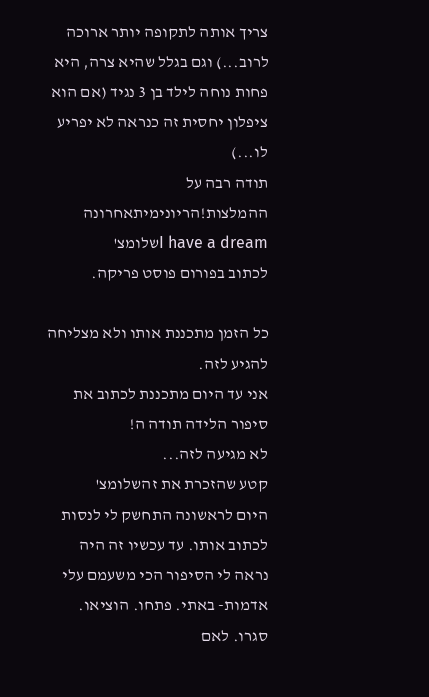צריך אותה לתקופה יותר ארוכה לרוב...) וגם בגלל שהיא צרה, היא פחות נוחה לילד בן 3 נגיד (אם הוא ציפלון יחסית זה כנראה לא יפריע לו...)
תודה רבה על ההמלצות!הריונימיתאחרונה
I have a dreamשלומצ'
לכתוב בפורום פוסט פריקה.

כל הזמן מתכננת אותו ולא מצליחה להגיע לזה.
אני עד היום מתכננת לכתוב את סיפור הלידה תודה ה!
לא מגיעה לזה...
קטע שהזכרת את זהשלומצ'
היום לראשונה התחשק לי לנסות לכתוב אותו. עד עכשיו זה היה נראה לי הסיפור הכי משעמם עלי אדמות- באתי. פתחו. הוציאו. סגרו. לאם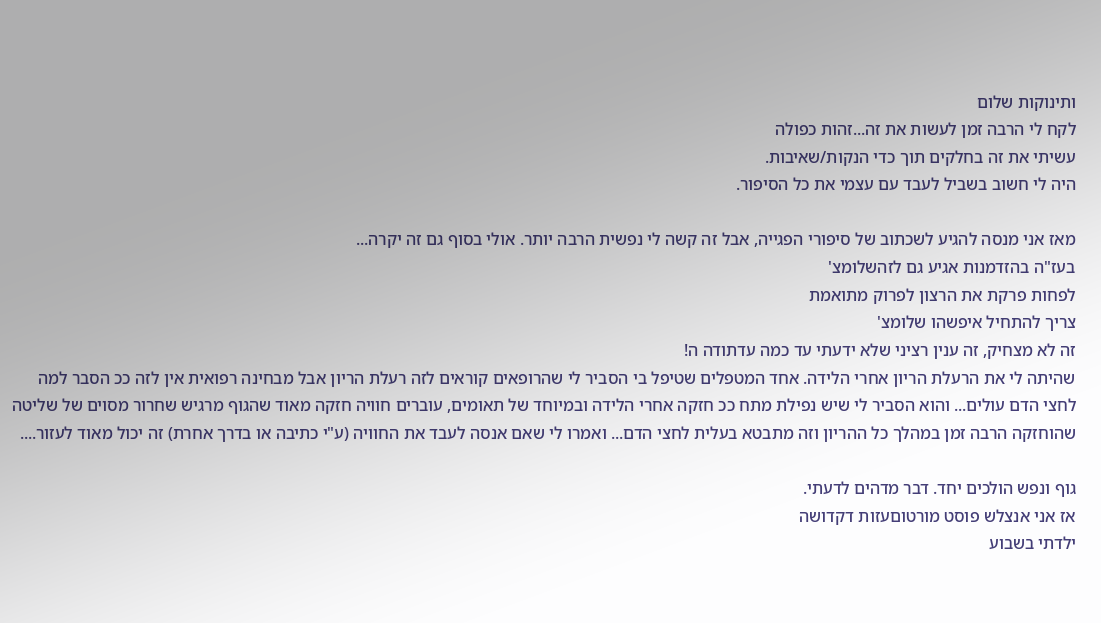ותינוקות שלום
לקח לי הרבה זמן לעשות את זה...זהות כפולה
עשיתי את זה בחלקים תוך כדי הנקות/שאיבות.
היה לי חשוב בשביל לעבד עם עצמי את כל הסיפור.

מאז אני מנסה להגיע לשכתוב של סיפורי הפגייה, אבל זה קשה לי נפשית הרבה יותר. אולי בסוף גם זה יקרה...
בעז"ה בהזדמנות אגיע גם לזהשלומצ'
לפחות פרקת את הרצון לפרוק מתואמת
צריך להתחיל איפשהו שלומצ'
זה לא מצחיק, זה ענין רציני שלא ידעתי עד כמה עדתודה ה!
שהיתה לי את הרעלת הריון אחרי הלידה. אחד המטפלים שטיפל בי הסביר לי שהרופאים קוראים לזה רעלת הריון אבל מבחינה רפואית אין לזה ככ הסבר למה לחצי הדם עולים... והוא הסביר לי שיש נפילת מתח ככ חזקה אחרי הלידה ובמיוחד של תאומים, עוברים חוויה חזקה מאוד שהגוף מרגיש שחרור מסוים של שליטה שהוחזקה הרבה זמן במהלך כל ההריון וזה מתבטא בעלית לחצי הדם... ואמרו לי שאם אנסה לעבד את החוויה (ע"י כתיבה או בדרך אחרת) זה יכול מאוד לעזור....

גוף ונפש הולכים יחד. דבר מדהים לדעתי.
אז אני אנצלש פוסט מורטוםעזות דקדושה
ילדתי בשבוע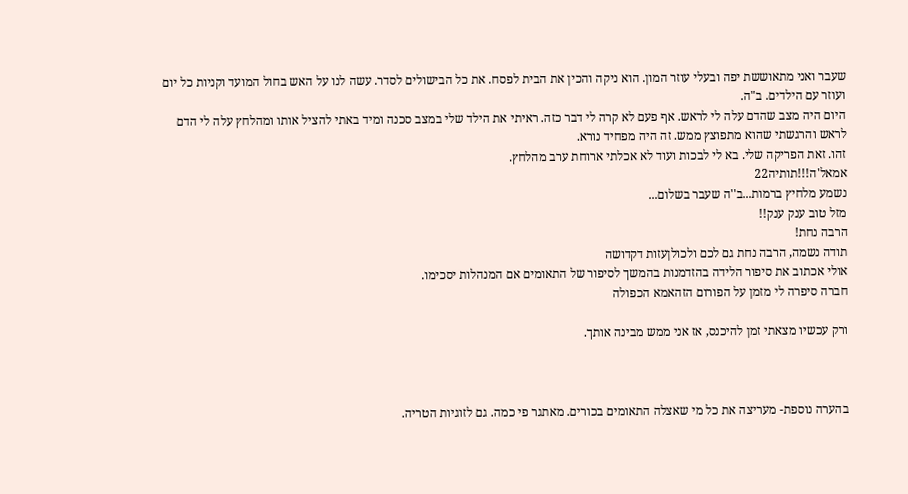שעבר ואני מתאוששת יפה ובעלי עוזר המון. הוא ניקה והכין את הבית לפסח. את כל הבישולים לסדר. עשה לנו על האש בחול המועד וקניות כל יום ועוזר עם הילדים. ב"ה.
היום היה מצב שהדם עלה לי לראש. אף פעם לא קרה לי דבר כזה. ראיתי את הילד שלי במצב סכנה ומיד באתי להציל אותו ומהלחץ עלה לי הדם לראש והרגשתי שהוא מתפוצץ ממש. זה היה מפחיד נורא.
זהו. זאת הפריקה שלי. בא לי לבכות ועוד לא אכלתי ארוחת ערב מהלחץ.
אמאל'ה!!!תותיה22
נשמע מלחיץ ברמות...ב''ה שעבר בשלום...
מזל טוב ענק ענק!!
הרבה נחת!
תודה נשמה, הרבה נחת גם לכם ולכולןעזות דקדושה
אולי אכתוב את סיפור הלידה בהזדמנות בהמשך לסיפור של התאומים אם המנהלות יסכימו.
חברה סיפרה לי מזמן על הפורום הזהאמא הכפולה

ורק עכשיו מצאתי זמן להיכנס, אז אני ממש מבינה אותך.



בהערה נוספת- מעריצה את כל מי שאצלה התאומים בכורים. מאתגר פי כמה. גם לזוגיות הטריה.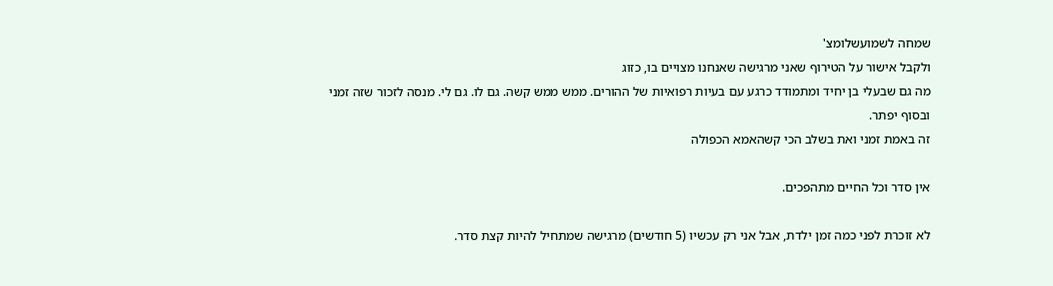שמחה לשמועשלומצ'
ולקבל אישור על הטירוף שאני מרגישה שאנחנו מצויים בו, כזוג
מה גם שבעלי בן יחיד ומתמודד כרגע עם בעיות רפואיות של ההורים. ממש ממש קשה. גם לו. גם לי. מנסה לזכור שזה זמני ובסוף יפתר.
זה באמת זמני ואת בשלב הכי קשהאמא הכפולה

אין סדר וכל החיים מתהפכים.

לא זוכרת לפני כמה זמן ילדת, אבל אני רק עכשיו (5 חודשים) מרגישה שמתחיל להיות קצת סדר.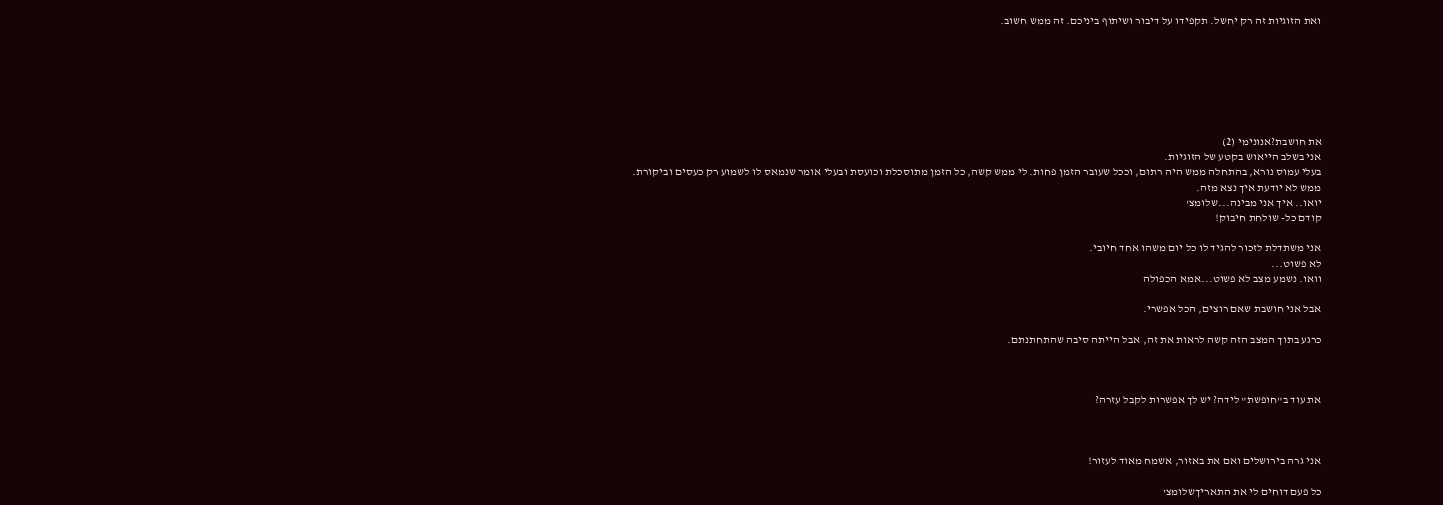ואת הזוגיות זה רק יחשל. תקפידו על דיבור ושיתוף ביניכם. זה ממש חשוב.







את חושבת?אנונימי (2)
אני בשלב הייאוש בקטע של הזוגיות.
בעלי עמוס נורא, בהתחלה ממש היה רתום, וככל שעובר הזמן פחות. לי ממש קשה, כל הזמן מתוסכלת וכועסת ובעלי אומר שנמאס לו לשמוע רק כעסים וביקורת.
ממש לא יודעת איך נצא מזה.
יואו.. איך אני מבינה...שלומצ'
קודם כל- שולחת חיבוק!

אני משתדלת לזכור להגיד לו כל יום משהו אחד חיובי.
לא פשוט...
וואו. נשמע מצב לא פשוט...אמא הכפולה

אבל אני חושבת שאם רוצים, הכל אפשרי.

כרגע בתוך המצב הזה קשה לראות את זה, אבל הייתה סיבה שהתחתנתם.



את עוד ב"חופשת" לידה? יש לך אפשרות לקבל עזרה?



אני גרה בירושלים ואם את באזור, אשמח מאוד לעזור!

כל פעם דוחים לי את התאריךשלומצ'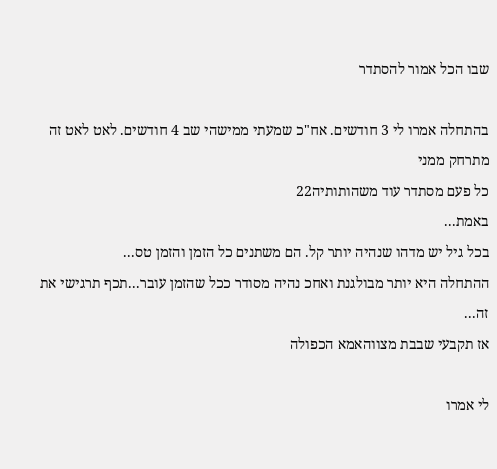שבו הכל אמור להסתדר

בהתחלה אמרו לי 3 חודשים. אח"כ שמעתי ממישהי שב 4 חודשים. לאט לאט זה מתרחק ממני
כל פעם מסתדר עוד משהותותיה22
באמת...
בכל גיל יש מדהו שנהיה יותר קל. הם משתנים כל הזמן והזמן טס...
ההתחלה היא יותר מבולגנת ואחכ נהיה מסודר ככל שהזמן עובר...תכף תרגישי את זה...
אז תקבעי שבבת מצווהאמא הכפולה

לי אמרו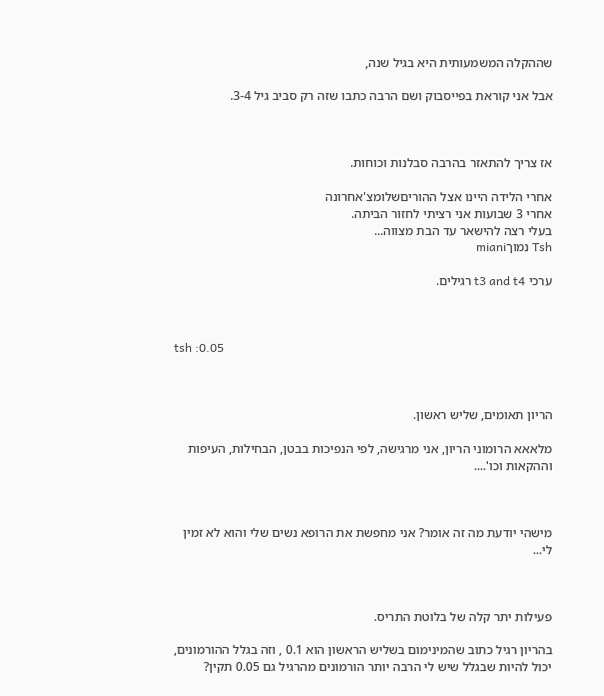שההקלה המשמעותית היא בגיל שנה,

אבל אני קוראת בפייסבוק ושם הרבה כתבו שזה רק סביב גיל 3-4.



אז צריך להתאזר בהרבה סבלנות וכוחות.

אחרי הלידה היינו אצל ההוריםשלומצ'אחרונה
אחרי 3 שבועות אני רציתי לחזור הביתה.
בעלי רצה להישאר עד הבת מצווה...
Tsh נמוךmiani

ערכי t3 and t4 רגילים.



tsh :0.05



הריון תאומים, שליש ראשון.

מלאאא הרומוני הריון, אני מרגישה, לפי הנפיכות בבטן, הבחילות, העיפות וההקאות וכו'....



מישהי יודעת מה זה אומר? אני מחפשת את הרופא נשים שלי והוא לא זמין לי...



פעילות יתר קלה של בלוטת התריס.

בהריון רגיל כתוב שהמינימום בשליש הראשון הוא 0.1 , וזה בגלל ההורמונים, יכול להיות שבגלל שיש לי הרבה יותר הורמונים מהרגיל גם 0.05 תקין?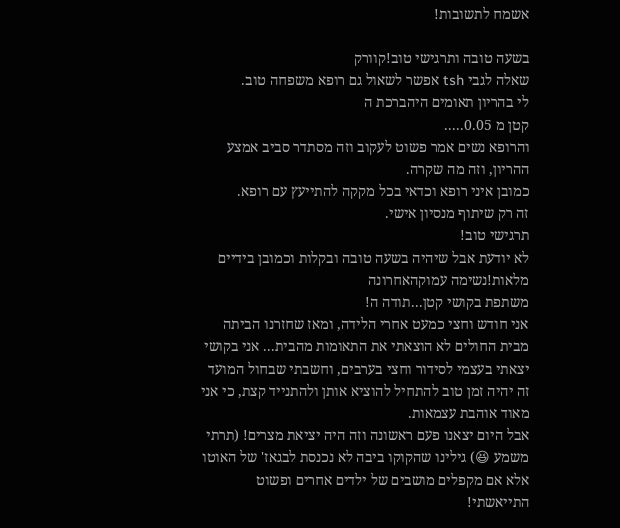אשמח לתשובות!

בשעה טובה ותרגישי טוב!קוורק
שאלה לגבי tsh אפשר לשאול גם רופא משפחה טוב.
לי בהריון תאומים היהברכת ה
קטן מ 0.05.....
והרופא נשים אמר פשוט לעקוב וזה מסתדר סביב אמצע ההריון, וזה מה שקרה.
כמובן איני רופא וכדאי בכל מקקה להתייעץ עם רופא.
זה רק שיתוף מנסיון אישי.
תרגישי טוב!
לא יודעת אבל שיהיה בשעה טובה ובקלות וכמובן בידיים מלאות!נשימה עמוקהאחרונה
משתפת בקושי קטן...תודה ה!
אני חודש וחצי כמעט אחרי הלידה, ומאז שחזרנו הביתה מבית החולים לא הוצאתי את התאומות מהבית... אני בקושי יצאתי בעצמי לסידור וחצי בערבים, וחשבתי שבחול המועד זה יהיה זמן טוב להתחיל להוציא אותן ולהתנייד קצת, כי אני מאוד אוהבת עצמאות.
אבל היום יצאנו פעם ראשונה וזה היה יציאת מצרים! (תרתי משמע 😆) גילינו שהקוקו ביבה לא נכנסת לבגאז' של האוטו אלא אם מקפלים מושבים של ילדים אחרים ופשוט התייאשתי!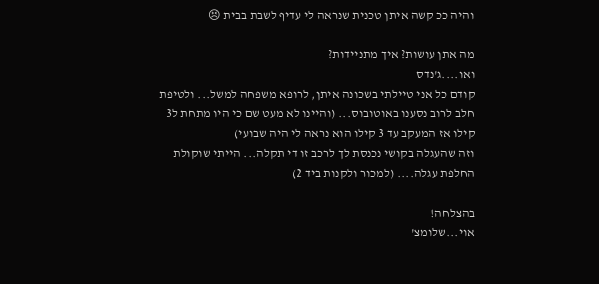והיה ככ קשה איתן טכנית שנראה לי עדיף לשבת בבית 😣

מה אתן עושות? איך מתניידות?
ואו....ג'נדס
קודם כל אני טיילתי בשכונה איתן, לרופא משפחה למשל... ולטיפת חלב לרוב נסענו באוטובוס... (והיינו לא מעט שם כי היו מתחת ל3 קילו אז המעקב עד 3 קילו הוא נראה לי היה שבועי)
וזה שהעגלה בקושי נכנסת לך לרכב זו די תקלה... הייתי שוקולת החלפת עגלה.... (למכור ולקנות ביד 2)

בהצלחה!
אוי...שלומצ'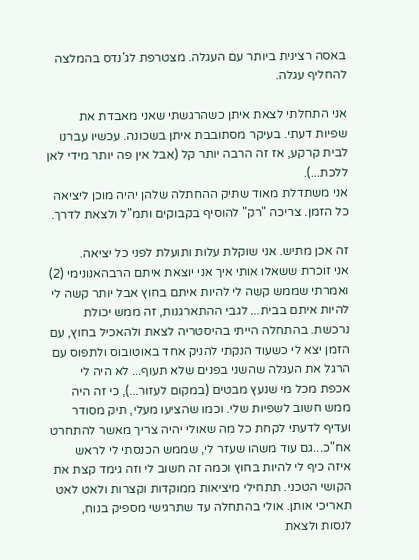באסה רצינית ביותר עם העגלה. מצטרפת לג'נדס בהמלצה להחליף עגלה.

אני התחלתי לצאת איתן כשהרגשתי שאני מאבדת את שפיות דעתי. בעיקר מסתובבת איתן בשכונה. עכשיו עברנו לבית קרקע, אז זה הרבה יותר קל (אבל אין פה יותר מידי לאן ללכת...).
אני משתדלת מאוד שתיק ההחתלה שלהן יהיה מוכן ליציאה כל הזמן. צריכה "רק" להוסיף בקבוקים ותמ"ל ולצאת לדרך.

זה אכן מתיש. אני שוקלת עלות ותועלת לפני כל יציאה.
אני זוכרת ששאלו אותי איך אני יוצאת איתם הרבהאנונימי (2)
ואמרתי שממש קשה לי להיות איתם בחוץ אבל יותר קשה לי להיות איתם בבית... לגבי ההתארגנות, זה ממש יכולת נרכשת. בהתחלה הייתי בהיסטריה לצאת ולהאכיל בחוץ, עם הזמן יצא לי כשעוד הנקתי להניק אחד באוטובוס ולתפוס עם הרגל את העגלה שהשני בפנים שלא תעוף... לא היה לי אכפת מכל מי שנעץ מבטים (במקום לעזור...), כי זה היה ממש חשוב לשפיות שלי. וכמו שהציעו מעלי, תיק מסודר ועדיף לדעתי לקחת כל מה שאולי יהיה צריך מאשר להתחרט אח"כ...גם עוד משהו שעזר לי, שממש הכנסתי לי לראש איזה כיף לי להיות בחוץ וכמה זה חשוב לי וזה גימד קצת את הקושי הטכני. תתחילי מיציאות ממוקדות וקצרות ולאט לאט תאריכי אותן. אולי בהתחלה עד שתרגישי מספיק בנוח, לנסות ולצאת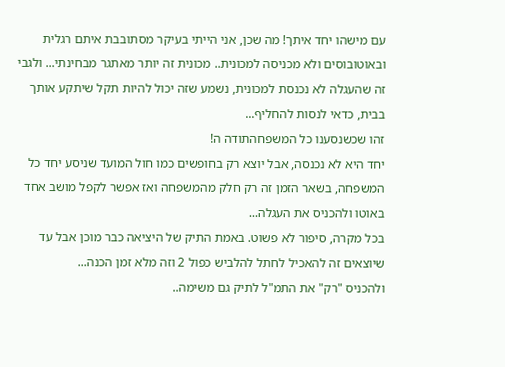עם מישהו יחד איתך! מה שכן, אני הייתי בעיקר מסתובבת איתם רגלית ובאוטובוסים ולא מכניסה למכונית.. מכונית זה יותר מאתגר מבחינתי... ולגבי זה שהעגלה לא נכנסת למכונית, נשמע שזה יכול להיות תקל שיתקע אותך בבית, כדאי לנסות להחליף...
זהו שכשנסענו כל המשפחהתודה ה!
יחד היא לא נכנסה, אבל יוצא רק בחופשים כמו חול המועד שניסע יחד כל המשפחה, בשאר הזמן זה רק חלק מהמשפחה ואז אפשר לקפל מושב אחד באוטו ולהכניס את העגלה...
בכל מקרה, סיפור לא פשוט. באמת התיק של היציאה כבר מוכן אבל עד שיוצאים זה להאכיל לחתל להלביש כפול 2 וזה מלא זמן הכנה...
ולהכניס "רק" את התמ"ל לתיק גם משימה..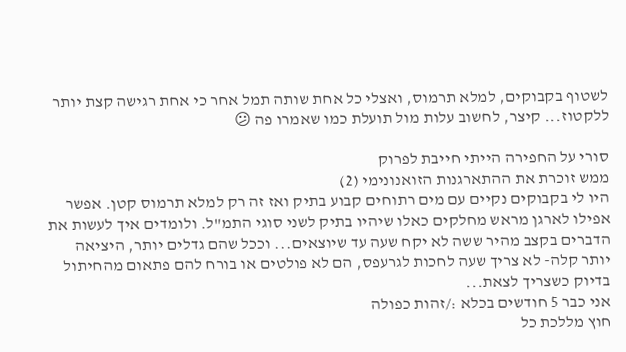לשטוף בקבוקים, למלא תרמוס, ואצלי כל אחת שותה תמל אחר כי אחת רגישה קצת יותר ללקטוז... קיצר, לחשוב עלות מול תועלת כמו שאמרו פה 😕

סורי על החפירה הייתי חייבת לפרוק
ממש זוכרת את ההתארגנות הזואנונימי (2)
היו לי בקבוקים נקיים עם מים רתוחים קבוע בתיק ואז זה רק למלא תרמוס קטן. אפשר אפילו לארגן מראש מחלקים כאלו שיהיו בתיק לשני סוגי התמ"ל. ולומדים איך לעשות את הדברים בקצב מהיר ששה לא יקח שעה עד שיוצאים... וככל שהם גדלים יותר, היציאה יותר קלה- לא צריך שעה לחכות לגרעפס, הם לא פולטים או בורח להם פתאום מהחיתול בדיוק כשצריך לצאת...
אני כבר 5 חודשים בכלא :/זהות כפולה
חוץ מללכת כל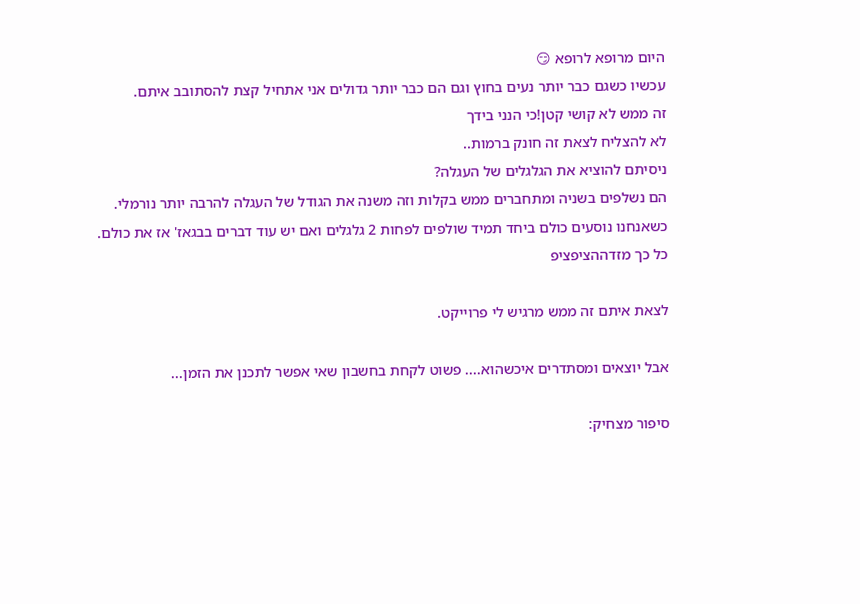היום מרופא לרופא 😏
עכשיו כשגם כבר יותר נעים בחוץ וגם הם כבר יותר גדולים אני אתחיל קצת להסתובב איתם.
זה ממש לא קושי קטן!כי הנני בידך
לא להצליח לצאת זה חונק ברמות..
ניסיתם להוציא את הגלגלים של העגלה?
הם נשלפים בשניה ומתחברים ממש בקלות וזה משנה את הגודל של העגלה להרבה יותר נורמלי.
כשאנחנו נוסעים כולם ביחד תמיד שולפים לפחות 2 גלגלים ואם יש עוד דברים בבגאז' אז את כולם.
כל כך מזדההציפציפ

לצאת איתם זה ממש מרגיש לי פרוייקט.

אבל יוצאים ומסתדרים איכשהוא.... פשוט לקחת בחשבון שאי אפשר לתכנן את הזמן...

סיפור מצחיק: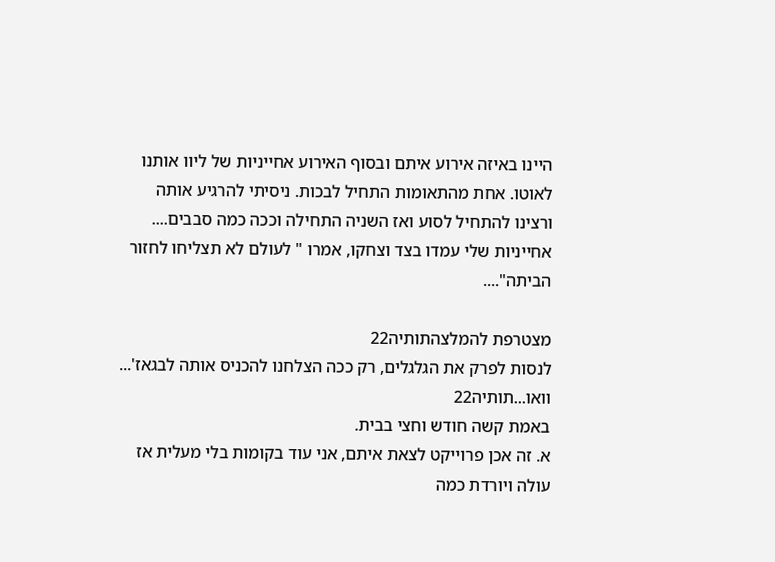היינו באיזה אירוע איתם ובסוף האירוע אחייניות של ליוו אותנו לאוטו. אחת מהתאומות התחיל לבכות. ניסיתי להרגיע אותה ורצינו להתחיל לסוע ואז השניה התחילה וככה כמה סבבים.... אחייניות שלי עמדו בצד וצחקו, אמרו " לעולם לא תצליחו לחזור הביתה"....

מצטרפת להמלצהתותיה22
לנסות לפרק את הגלגלים, רק ככה הצלחנו להכניס אותה לבגאז'...
וואו...תותיה22
באמת קשה חודש וחצי בבית.
א. זה אכן פרוייקט לצאת איתם, אני עוד בקומות בלי מעלית אז עולה ויורדת כמה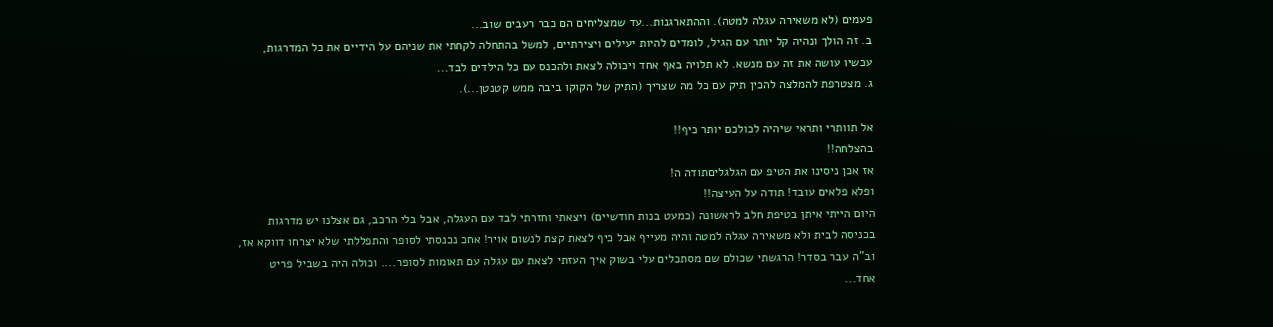פעמים (לא משאירה עגלה למטה). וההתארגנות...עד שמצליחים הם כבר רעבים שוב...
ב. זה הולך ונהיה קל יותר עם הגיל, לומדים להיות יעילים ויצירתיים, למשל בהתחלה לקחתי את שניהם על הידיים את כל המדרגות, עכשיו עושה את זה עם מנשא. לא תלויה באף אחד ויכולה לצאת ולהכנס עם כל הילדים לבד...
ג. מצטרפת להמלצה להכין תיק עם כל מה שצריך (התיק של הקוקו ביבה ממש קטנטן...).

אל תוותרי ותראי שיהיה לכולכם יותר כיף!!
בהצלחה!!
אז אכן ניסינו את הטיפ עם הגלגליםתודה ה!
ופלא פלאים עובד! תודה על העיצה!!
היום הייתי איתן בטיפת חלב לראשונה (כמעט בנות חודשיים) ויצאתי וחזרתי לבד עם העגלה, אבל בלי הרכב, גם אצלנו יש מדרגות בכניסה לבית ולא משאירה עגלה למטה והיה מעייף אבל כיף לצאת קצת לנשום אויר! אחכ נכנסתי לסופר והתפללתי שלא יצרחו דווקא אז, וב"ה עבר בסדר! הרגשתי שכולם שם מסתכלים עלי בשוק איך העזתי לצאת עם עגלה עם תאומות לסופר.... וכולה היה בשביל פריט אחד...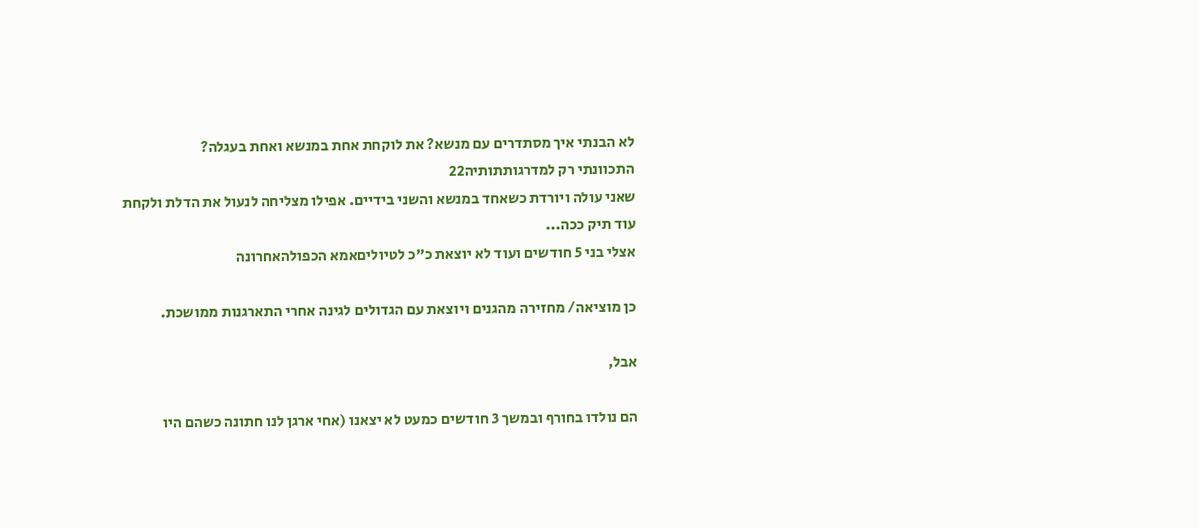לא הבנתי איך מסתדרים עם מנשא? את לוקחת אחת במנשא ואחת בעגלה?
התכוונתי רק למדרגותתותיה22
שאני עולה ויורדת כשאחד במנשא והשני בידיים. אפילו מצליחה לנעול את הדלת ולקחת עוד תיק ככה...
אצלי בני 5 חודשים ועוד לא יוצאת כ"כ לטיוליםאמא הכפולהאחרונה

כן מוציאה/ מחזירה מהגנים ויוצאת עם הגדולים לגינה אחרי התארגנות ממושכת.

אבל,

הם נולדו בחורף ובמשך 3 חודשים כמעט לא יצאנו (אחי ארגן לנו חתונה כשהם היו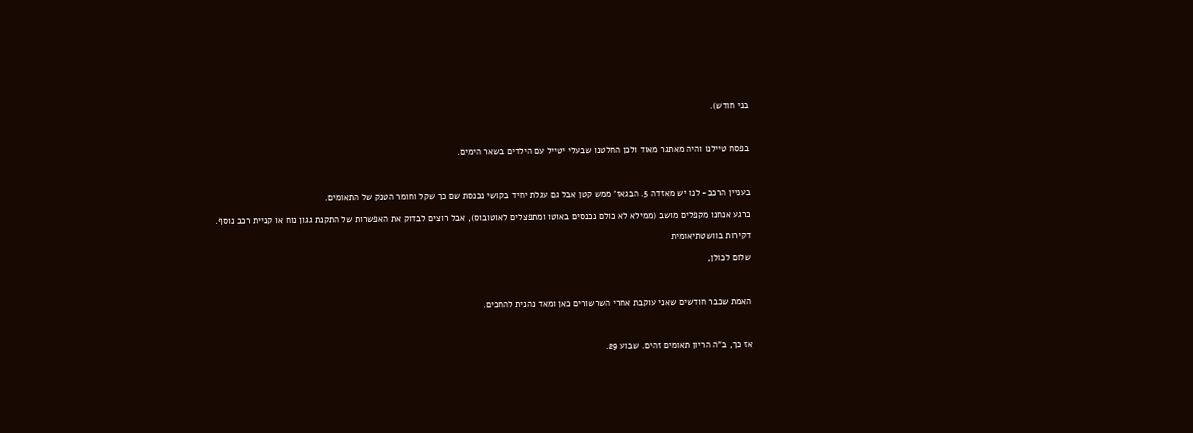בני חודש).



בפסח טיילנו והיה מאתגר מאוד ולכן החלטנו שבעלי יטייל עם הילדים בשאר הימים.



בעניין הרכב- לנו יש מאזדה 5. הבגאז' ממש קטן אבל גם עגלת יחיד בקושי נכנסת שם כך שקל וחומר הטנק של התאומים.

כרגע אנחנו מקפלים מושב (ממילא לא כולם נכנסים באוטו ומתפצלים לאוטובוס), אבל רוצים לבדוק את האפשרות של התקנת גגון נוח או קניית רכב נוסף.

דקירות בוושטתיאומית

שלום לכולן,



האמת שכבר חודשים שאני עוקבת אחרי השרשורים כאן ומאד נהנית להחכים.



אז כך, ב"ה הריון תאומים זהים. שבוע 29.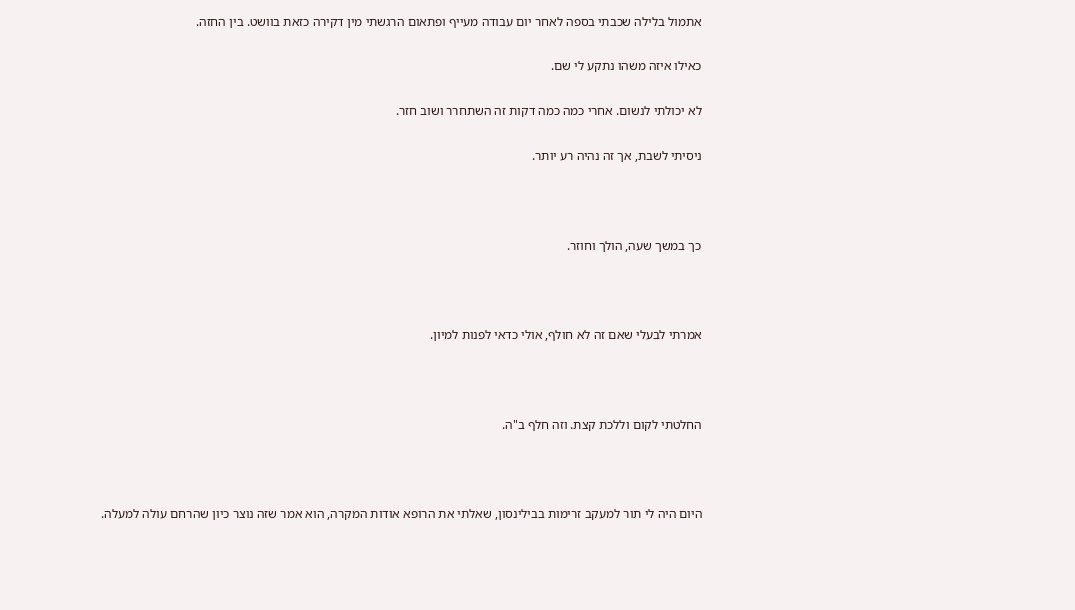אתמול בלילה שכבתי בספה לאחר יום עבודה מעייף ופתאום הרגשתי מין דקירה כזאת בוושט. בין החזה.

כאילו איזה משהו נתקע לי שם.

לא יכולתי לנשום. אחרי כמה כמה דקות זה השתחרר ושוב חזר.

ניסיתי לשבת, אך זה נהיה רע יותר.



כך במשך שעה, הולך וחוזר.



אמרתי לבעלי שאם זה לא חולף, אולי כדאי לפנות למיון.



החלטתי לקום וללכת קצת. וזה חלף ב"ה.



היום היה לי תור למעקב זרימות בבילינסון, שאלתי את הרופא אודות המקרה, הוא אמר שזה נוצר כיון שהרחם עולה למעלה.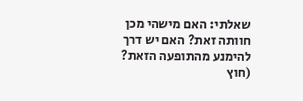שאלתי: האם מישהי מכן חוותה זאת? האם יש דרך להימנע מהתופעה הזאת? (חוץ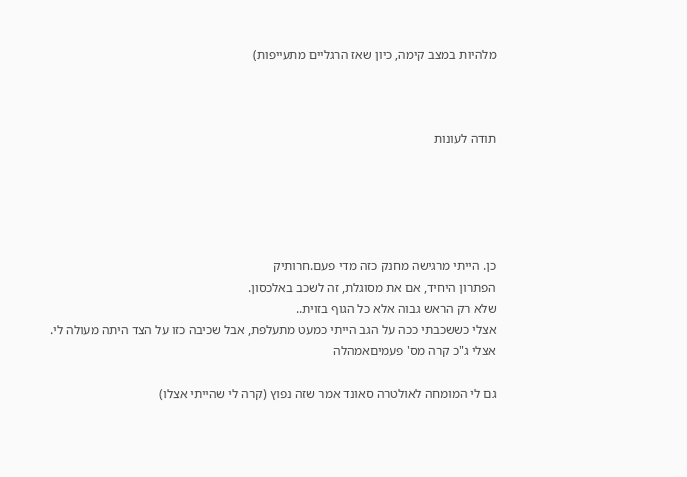מלהיות במצב קימה, כיון שאז הרגליים מתעייפות)



תודה לעונות





כן. הייתי מרגישה מחנק כזה מדי פעם.חרותיק
הפתרון היחיד, אם את מסוגלת, זה לשכב באלכסון.
שלא רק הראש גבוה אלא כל הגוף בזוית..
אצלי כששכבתי ככה על הגב הייתי כמעט מתעלפת, אבל שכיבה כזו על הצד היתה מעולה לי.
אצלי ג"כ קרה מס' פעמיםאמהלה

גם לי המומחה לאולטרה סאונד אמר שזה נפוץ (קרה לי שהייתי אצלו)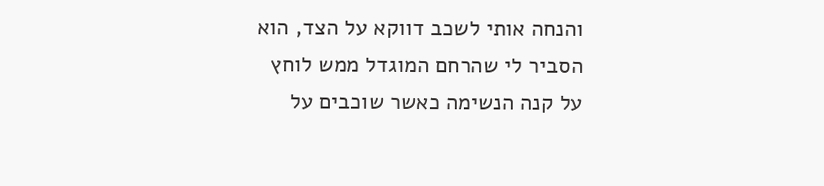והנחה אותי לשכב דווקא על הצד, הוא הסביר לי שהרחם המוגדל ממש לוחץ על קנה הנשימה כאשר שוכבים על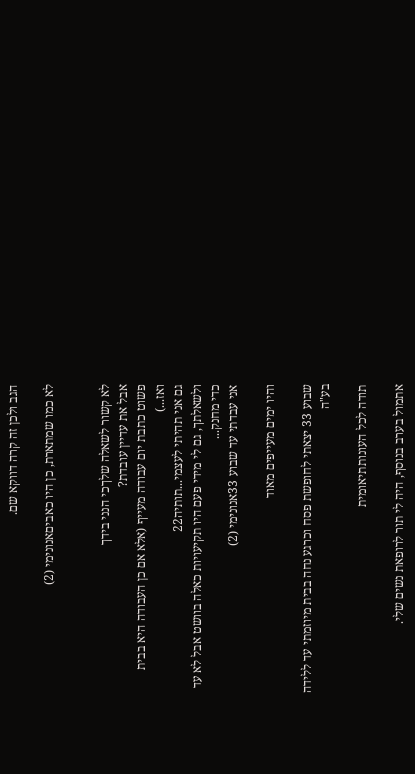הגב ולכן זה קרה דווקא שם.

לא כמו שמתארת, כן היו כאביםאנונימי (2)


לא קשור לשאלה שלךכי הנני בידך
אבל את עדיין עובדת?
פשוט כתבת יום עבודה מעייף (אלא אם כן העבודה היא בבית ואז...)
גם אני תהיתי לעצמי...תותיה22
ולשאלתך, גם לי מידי פעם היו תקיעויות כאלה בוושט אבל לא עד כדי מחנק...
אני עבדתי עד שבוע 33אנונימי (2)

והיו ימים מעייפים מאוד

שבוע 33 יצאתי לחופשת פסח וכרגע נחה בבית מיוזמתי עד ללידה בע"ה

תודה לכל העונותתיאומית

אתמול בערב בנוסף, היה לי תור לרופאת נשים שלי.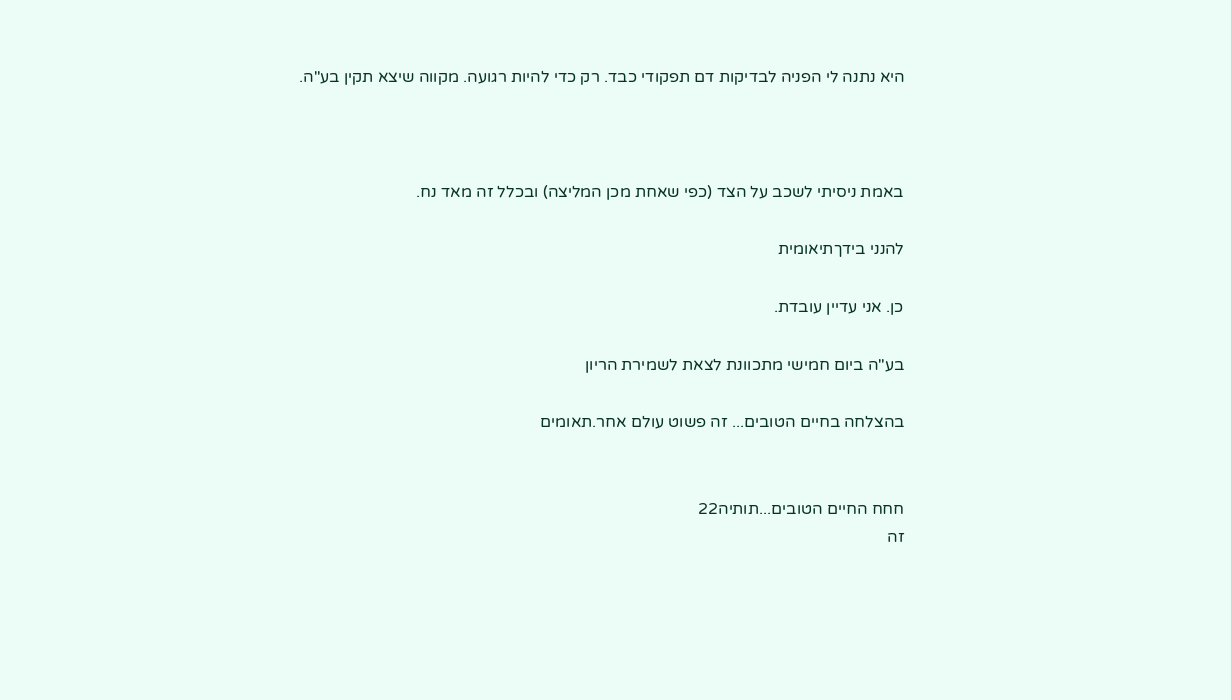היא נתנה לי הפניה לבדיקות דם תפקודי כבד. רק כדי להיות רגועה. מקווה שיצא תקין בע"ה.



באמת ניסיתי לשכב על הצד (כפי שאחת מכן המליצה) ובכלל זה מאד נח.

להנני בידךתיאומית

כן. אני עדיין עובדת.

בע"ה ביום חמישי מתכוונת לצאת לשמירת הריון

בהצלחה בחיים הטובים... זה פשוט עולם אחר.תאומים


חחח החיים הטובים...תותיה22
זה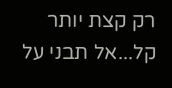רק קצת יותר קל...אל תבני על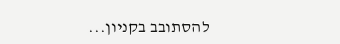להסתובב בקניון...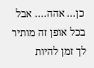כן... אהה.... אבל בכל אופן זה מותיר לך זמן להיות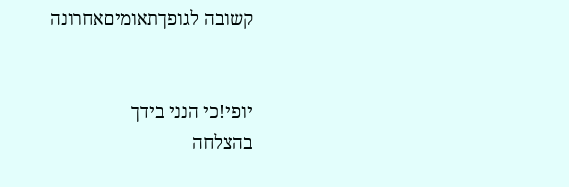קשובה לגופךתאומיםאחרונה


יופי!כי הנני בידך
בהצלחה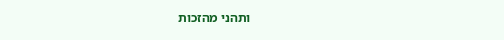ותהני מהזכות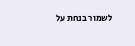לשמור בנחת על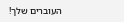העוברים שלך!